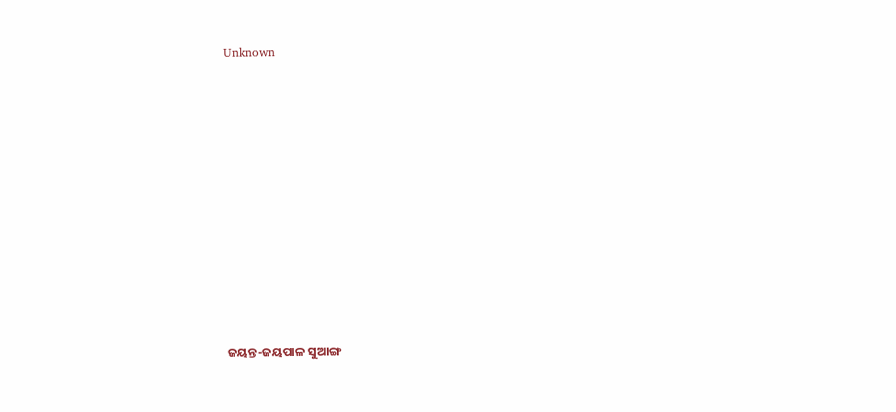Unknown



















ଜୟନ୍ତ-ଜୟପାଳ ସୁଆଙ୍ଗ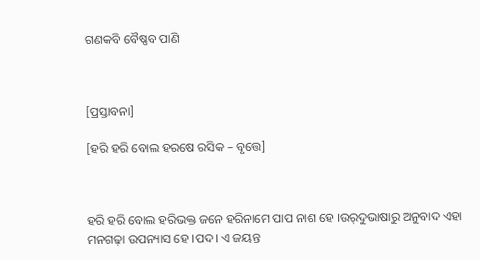ଗଣକବି ବୈଷ୍ଣବ ପାଣି



[ପ୍ରସ୍ତାବନା]

[ହରି ହରି ବୋଲ ହରଷେ ରସିକ – ବୃତ୍ତେ]



ହରି ହରି ବୋଲ ହରିଭକ୍ତ ଜନେ ହରିନାମେ ପାପ ନାଶ ହେ ।ଉର୍‌ଦୁଭାଷାରୁ ଅନୁବାଦ ଏହା ମନଗଢ଼ା ଉପନ୍ୟାସ ହେ ।ପଦ। ଏ ଜୟନ୍ତ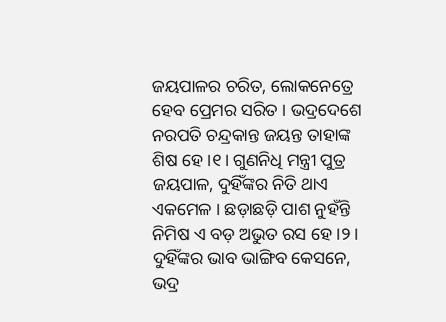ଜୟପାଳର ଚରିତ, ଲୋକନେତ୍ରେ ହେବ ପ୍ରେମର ସରିତ । ଭଦ୍ରଦେଶେ ନରପତି ଚନ୍ଦ୍ରକାନ୍ତ ଜୟନ୍ତ ତାହାଙ୍କ ଶିଷ ହେ ।୧। ଗୁଣନିଧି ମନ୍ତ୍ରୀ ପୁତ୍ର ଜୟପାଳ, ଦୁହିଁଙ୍କର ନିତି ଥାଏ ଏକମେଳ । ଛଡ଼ାଛଡ଼ି ପାଶ ନୁହଁନ୍ତି ନିମିଷ ଏ ବଡ଼ ଅଭୁତ ରସ ହେ ।୨। ଦୁହିଁଙ୍କର ଭାବ ଭାଙ୍ଗିବ କେସନେ, ଭଦ୍ର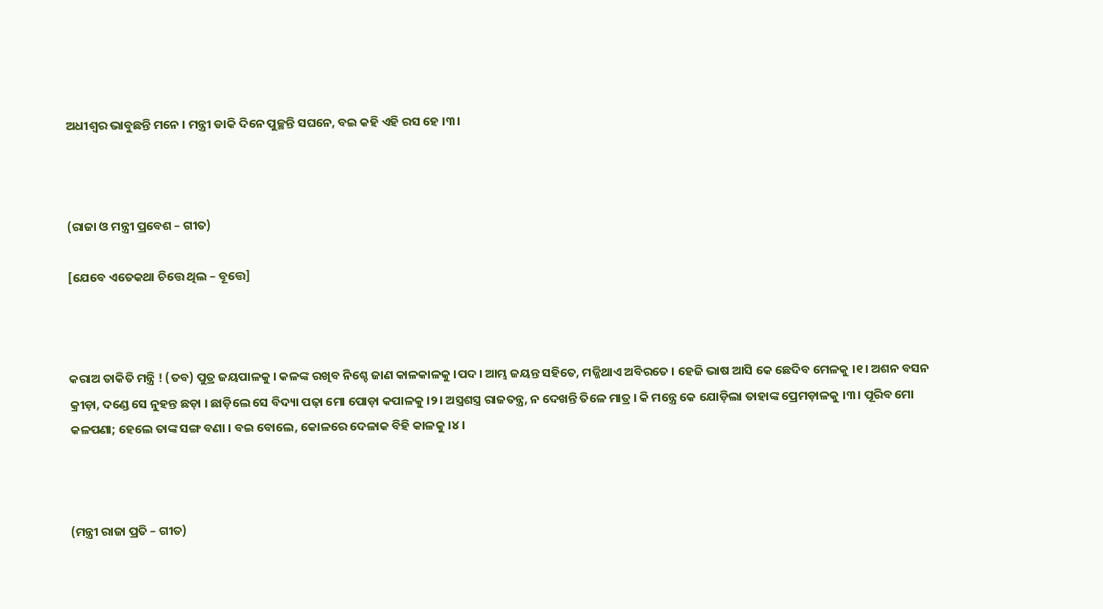ଅଧୀଶ୍ୱର ଭାବୁଛନ୍ତି ମନେ । ମନ୍ତ୍ରୀ ଡାକି ଦିନେ ପୁଚ୍ଛନ୍ତି ସଘନେ, ବଇ କହି ଏହି ରସ ହେ ।୩।



(ରାଜା ଓ ମନ୍ତ୍ରୀ ପ୍ରବେଶ – ଗୀତ)

[ଯେବେ ଏତେକଥା ଚିତ୍ତେ ଥିଲ – ବୂତ୍ତେ]



କରାଅ ତାକିତି ମନ୍ତ୍ରି ! (ତବ) ପୁତ୍ର ଜୟପାଳକୁ । କଳଙ୍କ ରଖିବ ନିଶ୍ଚେ ଜାଣ କାଳକାଳକୁ ।ପଦ। ଆମ୍ଭ ଜୟନ୍ତ ସହିତେ, ମଜ୍ଜିଥାଏ ଅବିରତେ । ହେଜି ଭାଷ ଆସି କେ ଛେଦିବ ମେଳକୁ ।୧। ଅଶନ ବସନ କ୍ରୀଡ଼ା, ଦଣ୍ଡେ ସେ ନୁହନ୍ତ ଛଡ଼ା । ଛାଡ଼ିଲେ ସେ ବିଦ୍ୟା ପଢ଼ା ମୋ ପୋଡ଼ା କପାଳକୁ ।୨। ଅସ୍ତ୍ରଶସ୍ତ୍ର ରାଜତନ୍ତ୍ର, ନ ଦେଖନ୍ତି ତିଳେ ମାତ୍ର । କି ମନ୍ତ୍ରେ କେ ଯୋଡ଼ିଲା ତାହାଙ୍କ ପ୍ରେମଡ଼ାଳକୁ ।୩। ପୂରିବ ମୋ କଳପଣା; ହେଲେ ତାଙ୍କ ସଙ୍ଗ ବଣା । ବଇ ବୋଲେ, କୋଳରେ ଦେଳାକ ବିହି କାଳକୁ ।୪।



(ମନ୍ତ୍ରୀ ରାଜା ପ୍ରତି – ଗୀତ)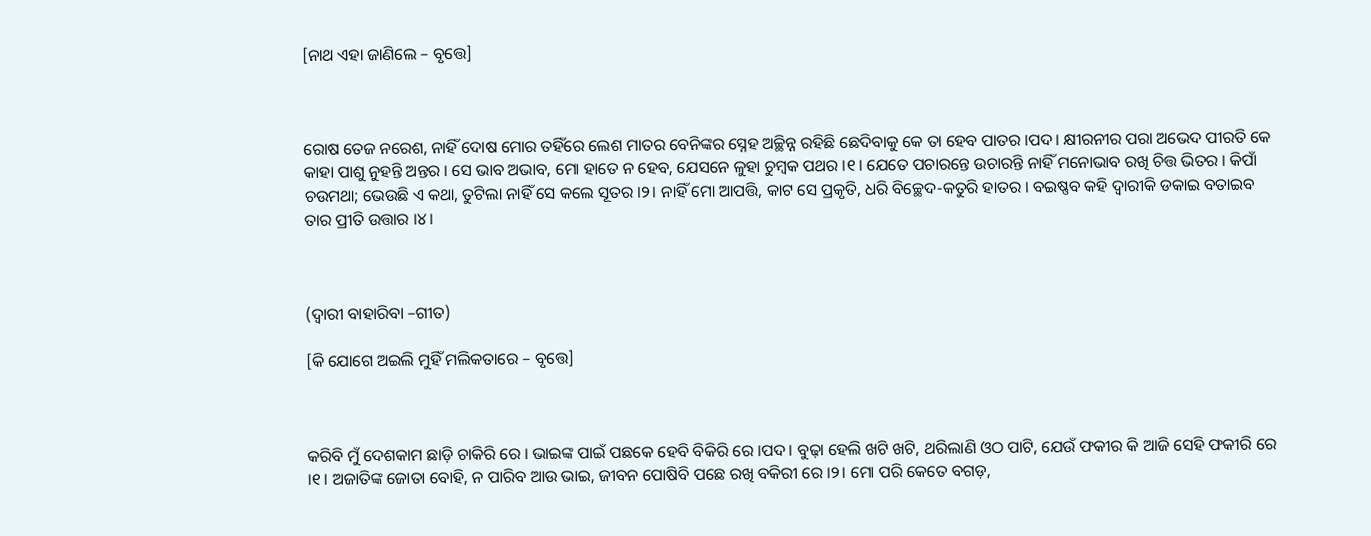[ନାଥ ଏହା ଜାଣିଲେ – ବୃତ୍ତେ]



ରୋଷ ତେଜ ନରେଶ, ନାହିଁ ଦୋଷ ମୋର ତହିଁରେ ଲେଶ ମାତର ବେନିଙ୍କର ସ୍ନେହ ଅଚ୍ଛିନ୍ନ ରହିଛି ଛେଦିବାକୁ କେ ତା ହେବ ପାତର ।ପଦ। କ୍ଷୀରନୀର ପରା ଅଭେଦ ପୀରତି କେ କାହା ପାଶୁ ନୁହନ୍ତି ଅନ୍ତର । ସେ ଭାବ ଅଭାବ, ମୋ ହାତେ ନ ହେବ, ଯେସନେ ଳୁହା ଚୁମ୍ବକ ପଥର ।୧। ଯେତେ ପଚାରନ୍ତେ ଉଚାରନ୍ତି ନାହିଁ ମନୋଭାବ ରଖି ଚିତ୍ତ ଭିତର । କିପାଁ ଚଉମଥା; ଭେଉଛି ଏ କଥା, ତୁଟିଲା ନାହିଁ ସେ କଲେ ସୂତର ।୨। ନାହିଁ ମୋ ଆପତ୍ତି, କାଟ ସେ ପ୍ରକୃତି, ଧରି ବିଚ୍ଛେଦ-କତୁରି ହାତର । ବଇଷ୍ଣବ କହି ଦ୍ୱାରୀକି ଡକାଇ ବତାଇବ ତାର ପ୍ରୀତି ଉତ୍ତାର ।୪।



(ଦ୍ୱାରୀ ବାହାରିବା –ଗୀତ)

[କି ଯୋଗେ ଅଇଲି ମୁହିଁ ମଲିକତାରେ – ବୃତ୍ତେ]



କରିବି ମୁଁ ଦେଶକାମ ଛାଡ଼ି ଚାକିରି ରେ । ଭାଇଙ୍କ ପାଇଁ ପଛକେ ହେବି ବିକିରି ରେ ।ପଦ। ବୁଢ଼ା ହେଲି ଖଟି ଖଟି, ଥରିଲାଣି ଓଠ ପାଟି, ଯେଉଁ ଫକୀର କି ଆଜି ସେହି ଫକୀରି ରେ ।୧। ଅଜାତିଙ୍କ ଜୋତା ବୋହି, ନ ପାରିବ ଆଉ ଭାଇ, ଜୀବନ ପୋଷିବି ପଛେ ରଖି ବକିରୀ ରେ ।୨। ମୋ ପରି କେତେ ବଗଡ଼,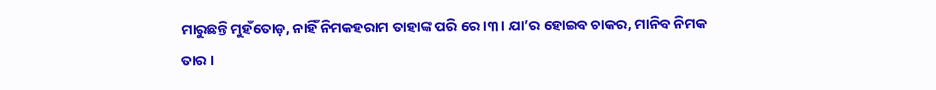ମାରୁଛନ୍ତି ମୁହଁତୋଡ଼, ନାହିଁ ନିମକହରାମ ତାହାଙ୍କ ପରି ରେ ।୩। ଯା’ର ହୋଇବ ଚାକର, ମାନିବ ନିମକ ତାର ।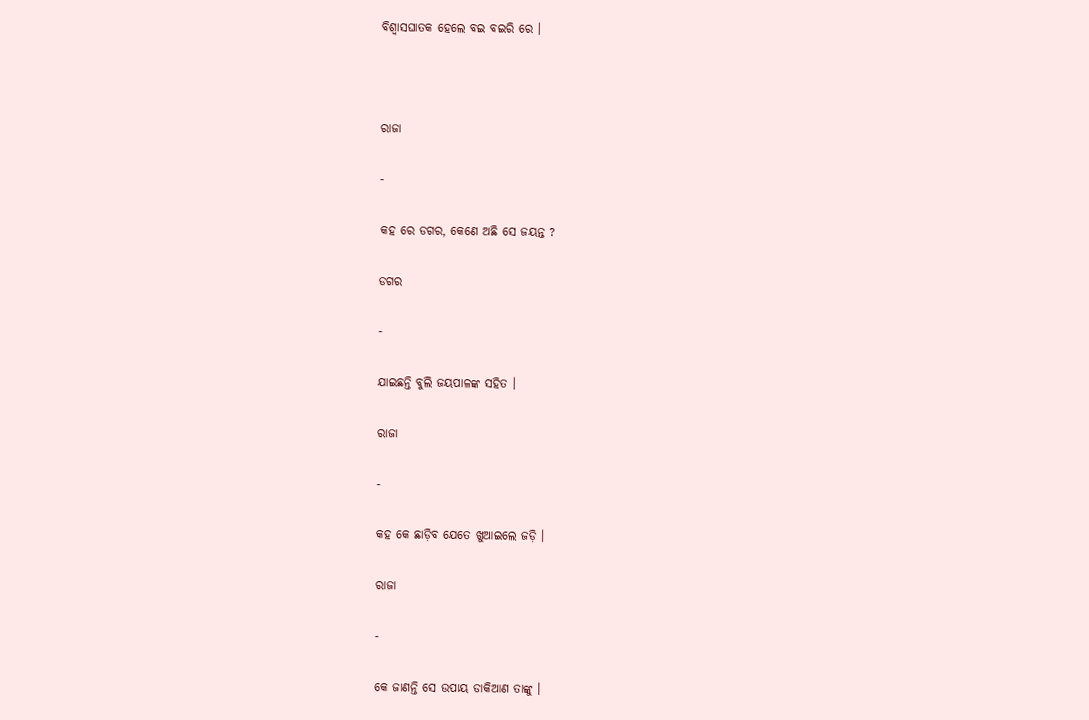ବିଶ୍ୱାସଘାତକ ହେଲେ ବଇ ବଇରି ରେ ।



ରାଜା

-

କହ ରେ ଡଗର, କେଣେ ଅଛି ସେ ଜୟନ୍ତ ?

ଡଗର

-

ଯାଇଛନ୍ତି ବୁଲି ଜୟପାଳଙ୍କ ସହିତ ।

ରାଜା

-

କହ କେ ଛାଡ଼ିବ ଯେତେ ଖୁଆଇଲେ ଜଡ଼ି ।

ରାଜା

-

କେ ଜାଣନ୍ତି ସେ ଉପାୟ ଡାକିଆଣ ତାଙ୍କୁ ।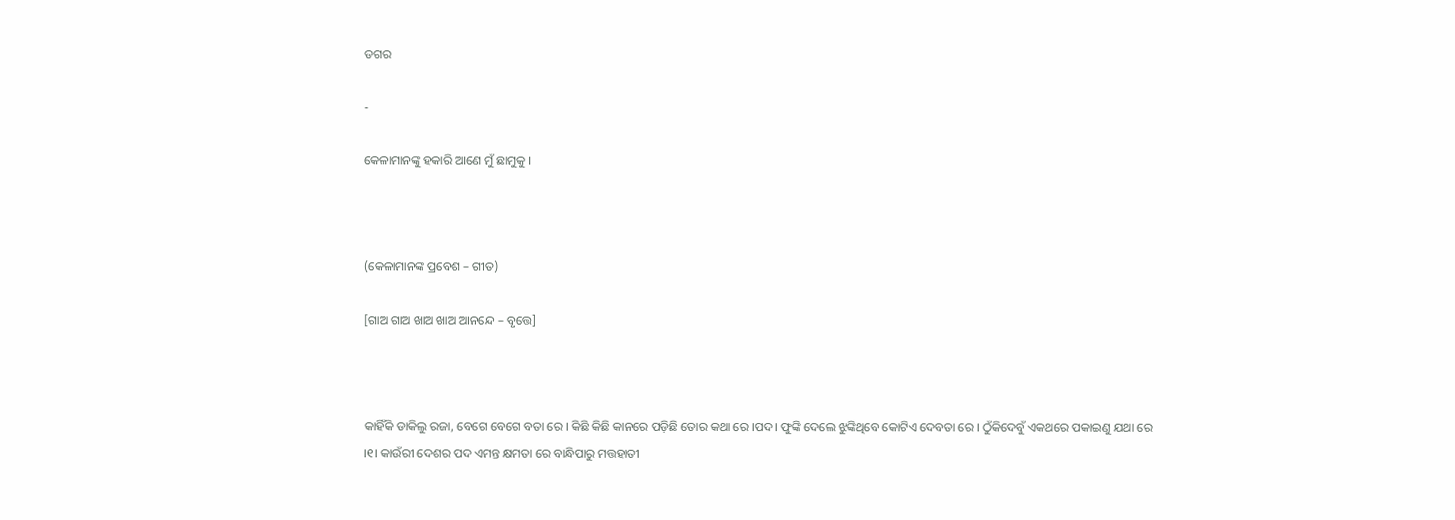ଡଗର

-

କେଳାମାନଙ୍କୁ ହକାରି ଆଣେ ମୁଁ ଛାମୁକୁ ।



(କେଳାମାନଙ୍କ ପ୍ରବେଶ – ଗୀତ)

[ଗାଅ ଗାଅ ଖାଅ ଖାଅ ଆନନ୍ଦେ – ବୃତ୍ତେ]



କାହିଁକି ଡାକିଲୁ ରଜା, ବେଗେ ବେଗେ ବତା ରେ । କିଛି କିଛି କାନରେ ପଡ଼ିଛି ତୋର କଥା ରେ ।ପଦ। ଫୁଙ୍କି ଦେଲେ ଝୁଙ୍କିଥିବେ କୋଟିଏ ଦେବତା ରେ । ଠୁଁକିଦେବୁଁ ଏକଥରେ ପକାଇଣୁ ଯଥା ରେ ।୧। କାଉଁରୀ ଦେଶର ପଦ ଏମନ୍ତ କ୍ଷମତା ରେ ବାନ୍ଧିପାରୁ ମତ୍ତହାତୀ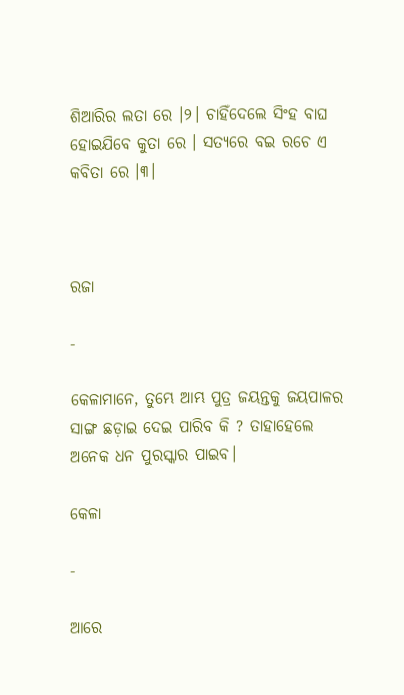ଶିଆରିର ଲତା ରେ ।୨। ଚାହିଁଦେଲେ ସିଂହ ବାଘ ହୋଇଯିବେ କୁତା ରେ । ସତ୍ୟରେ ବଇ ରଚେ ଏ କବିତା ରେ ।୩।



ରଜା

-

କେଳାମାନେ, ତୁମ୍ଭେ ଆମ୍ଭ ପୁତ୍ର ଜୟନ୍ତକୁ ଜୟପାଳର ସାଙ୍ଗ ଛଡ଼ାଇ ଦେଇ ପାରିବ କି ? ତାହାହେଲେ ଅନେକ ଧନ ପୁରସ୍କାର ପାଇବ।

କେଳା

-

ଆରେ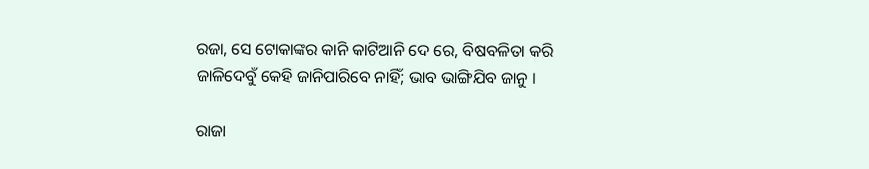ରଜା, ସେ ଟୋକାଙ୍କର କାନି କାଟିଆନି ଦେ ରେ, ବିଷବଳିତା କରି ଜାଳିଦେବୁଁ କେହି ଜାନିପାରିବେ ନାହିଁ; ଭାବ ଭାଙ୍ଗିଯିବ ଜାନୁ ।

ରାଜା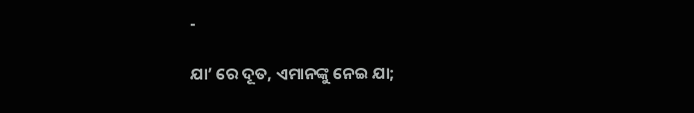-

ଯା’ ରେ ଦୂତ, ଏମାନଙ୍କୁ ନେଇ ଯା;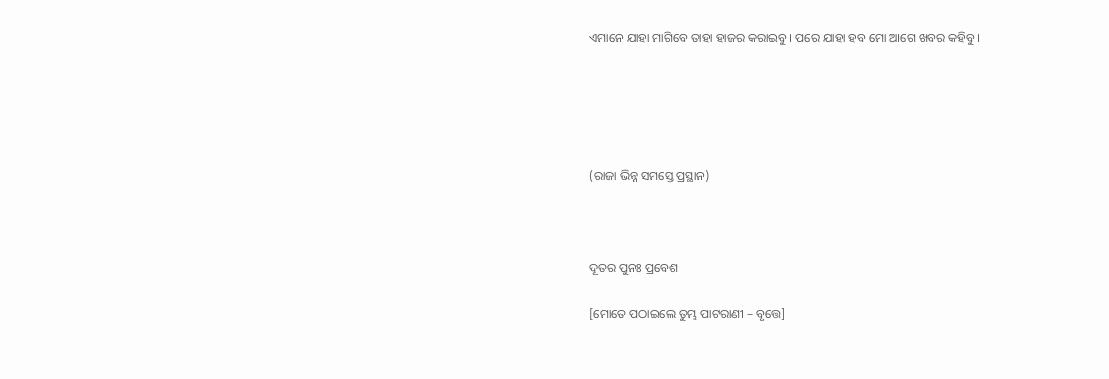ଏମାନେ ଯାହା ମାଗିବେ ତାହା ହାଜର କରାଇବୁ । ପରେ ଯାହା ହବ ମୋ ଆଗେ ଖବର କହିବୁ ।





(ରାଜା ଭିନ୍ନ ସମସ୍ତେ ପ୍ରସ୍ଥାନ)



ଦୂତର ପୁନଃ ପ୍ରବେଶ

[ମୋତେ ପଠାଇଲେ ତୁମ୍ଭ ପାଟରାଣୀ – ବୃତ୍ତେ]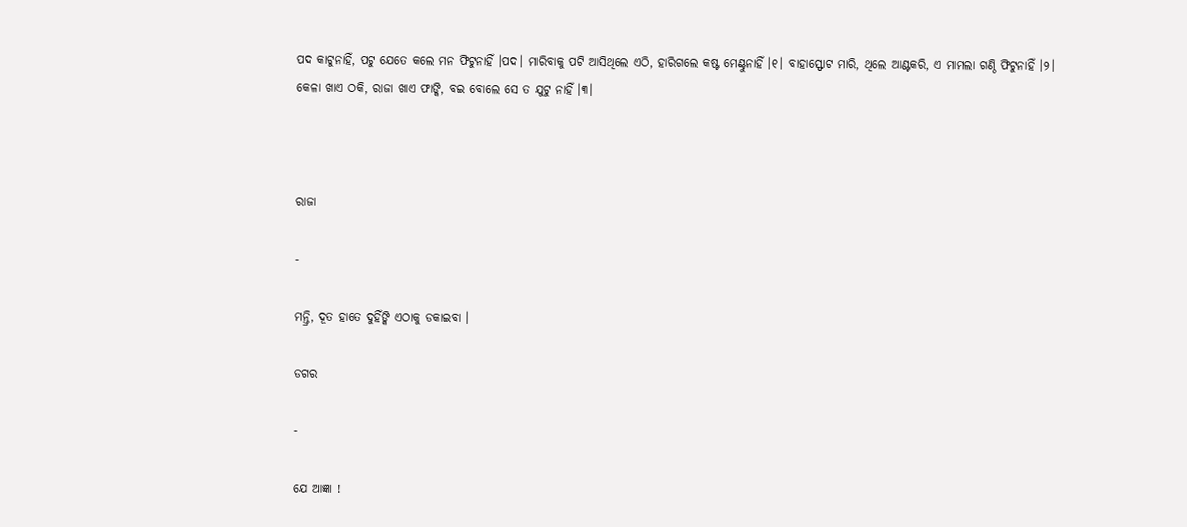ପଦ କାଟୁନାହିଁ, ପଟୁ ଯେତେ କଲେ ମନ ଫିଟୁନାହିଁ ।ପଦ। ମାରିବାକୁ ପଟି ଆସିଥିଲେ ଏଠି, ହାରିଗଲେ କଷ୍ଟ ମେଣ୍ଟୁନାହିଁ ।୧। ବାହାସ୍ଫୋଟ ମାରି, ଥିଲେ ଆଣ୍ଟକରି, ଏ ମାମଲା ଗଣ୍ଠି ଫିଟୁନାହିଁ ।୨। କେଳା ଖାଏ ଠକି, ରାଜା ଖାଏ ଫାଙ୍କି, ବଇ ବୋଲେ ସେ ତ ଯୁଟୁ ନାହିଁ ।୩।



ରାଜା

-

ମନ୍ତ୍ରି, ଦୂତ ହାତେ ଦୁହିଁଙ୍କି ଏଠାକୁ ଡକାଇବା ।

ଡଗର

-

ଯେ ଆଜ୍ଞା !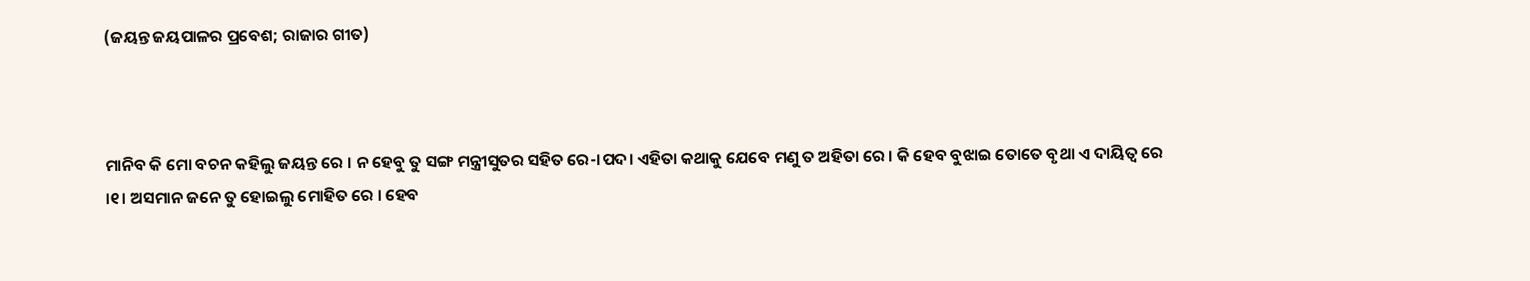(ଜୟନ୍ତ ଜୟପାଳର ପ୍ରବେଶ; ରାଜାର ଗୀତ)



ମାନିବ କି ମୋ ବଚନ କହିଲୁ ଜୟନ୍ତ ରେ । ନ ହେବୁ ତୁ ସଙ୍ଗ ମନ୍ତ୍ରୀସୁତର ସହିତ ରେ-।ପଦ। ଏହିତା କଥାକୁ ଯେବେ ମଣୁ ତ ଅହିତା ରେ । କି ହେବ ବୁଝାଇ ତୋତେ ବୃଥା ଏ ଦାୟିତ୍ୱ ରେ ।୧। ଅସମାନ ଜନେ ତୁ ହୋଇଲୁ ମୋହିତ ରେ । ହେବ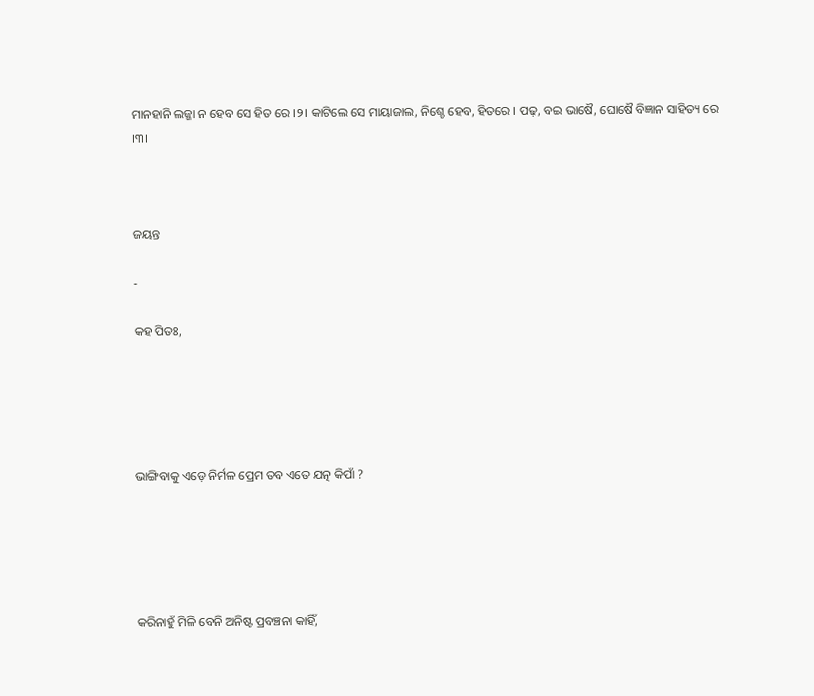ମାନହାନି ଲଜ୍ଜା ନ ହେବ ସେ ହିତ ରେ ।୨। କାଟିଲେ ସେ ମାୟାଜାଲ, ନିଶ୍ଚେ ହେବ, ହିତରେ । ପଢ଼, ବଇ ଭାଷୈ, ଘୋଷୈ ବିଜ୍ଞାନ ସାହିତ୍ୟ ରେ ।୩।



ଜୟନ୍ତ

-

କହ ପିତଃ,





ଭାଙ୍ଗିବାକୁ ଏଡ଼େ ନିର୍ମଳ ପ୍ରେମ ତବ ଏତେ ଯତ୍ନ କିପାଁ ?





କରିନାହୁଁ ମିଳି ବେନି ଅନିଷ୍ଟ ପ୍ରବଞ୍ଚନା କାହିଁ,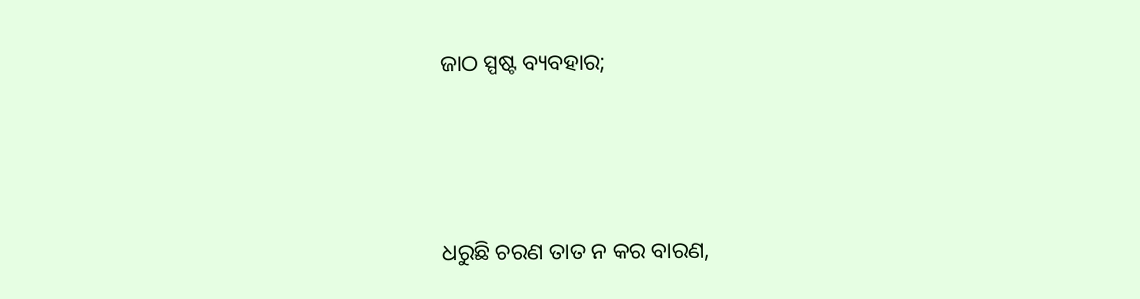ଜାଠ ସ୍ପଷ୍ଟ ବ୍ୟବହାର;





ଧରୁଛି ଚରଣ ତାତ ନ କର ବାରଣ,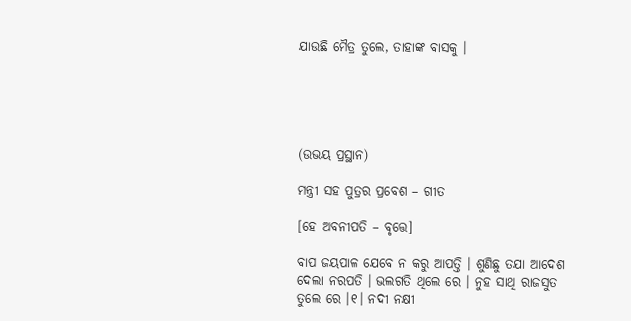ଯାଉଛି ମୈତ୍ର ତୁଲେ, ତାହାଙ୍କ ବାସକୁ ।





(ଉଭୟ ପ୍ରସ୍ଥାନ)

ମନ୍ତ୍ରୀ ସହ ପୁତ୍ରର ପ୍ରବେଶ – ଗୀତ

[ହେ ଅବନୀପତି – ବୃତ୍ତେ]

ବାପ ଜୟପାଳ ଯେବେ ନ କରୁ ଆପତ୍ତି । ଶୁଣିଛୁ ତଯା ଆଦେଶ ଦେଲା ନରପତି । ଭଲଗତି ଥିଲେ ରେ । ନୁହ ସାଥି ରାଜସୁତ ତୁଲେ ରେ ।୧। ନଦୀ ନକ୍ଷୀ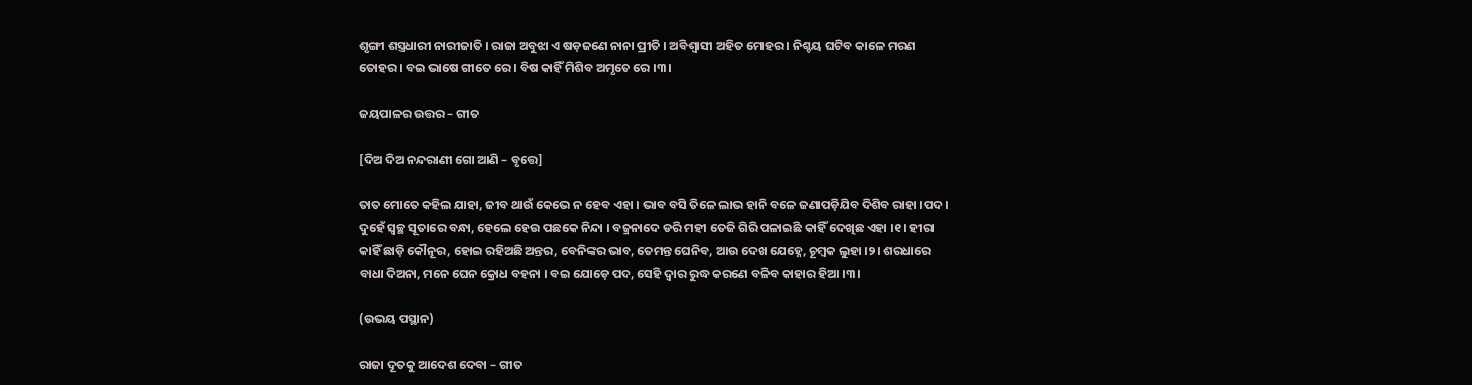ଶୃଙ୍ଗୀ ଶସ୍ତ୍ରଧାରୀ ନାରୀଜାତି । ରାଜା ଅବୁଝା ଏ ଷଡ଼ଜଣେ ନାନା ପ୍ରୀତି । ଅବିଶ୍ୱାସୀ ଅହିତ ମୋହର । ନିଶ୍ଚୟ ଘଟିବ କାଳେ ମରଣ ତୋହର । ବଇ ଭାଷେ ଗୀତେ ରେ । ବିଷ କାହିଁ ମିଶିବ ଅମୃତେ ରେ ।୩।

ଜୟପାଳର ଉତ୍ତର – ଗୀତ

[ଦିଅ ଦିଅ ନନ୍ଦରାଣୀ ଗୋ ଆଣି – ବୃତ୍ତେ]

ତାତ ମୋତେ କହିଲ ଯାହା, ଜୀବ ଥାଉଁ କେଭେ ନ ହେବ ଏହା । ଭାବ ବସି ତିଳେ ଲାଭ ହାନି ବଳେ ଜଣାପଡ଼ିଯିବ ଦିଶିବ ରାହା ।ପଦ। ଦୁହେଁ ସ୍ୱଚ୍ଛ ସୂତାରେ ବନ୍ଧା, ହେଲେ ହେଉ ପଛକେ ନିନ୍ଦା । ବଜ୍ରନାଦେ ଡରି ମହୀ ତେଜି ଗିରି ପଳାଇଛି କାହିଁ ଦେଖିଛ ଏହା ।୧। ହୀରା କାହିଁ ଛାଡ଼ି କୌନୂର, ହୋଇ ରହିଅଛି ଅନ୍ତର, ବେନିଙ୍କର ଭାବ, ତେମନ୍ତ ଘେନିବ, ଆଉ ଦେଖ ଯେହ୍ନେ, ଚୂମ୍ବକ ଲୁହା ।୨। ଶରଧାରେ ବାଧା ଦିଅନା, ମନେ ଘେନ କ୍ରୋଧ ବହନା । ବଇ ଯୋଡ଼େ ପଦ, ସେହି ଦ୍ୱାର ରୁଦ୍ଧ କରଣେ ବଳିବ କାହାର ହିଆ ।୩।

(ଉଭୟ ପସ୍ଥାନ)

ରାଜା ଦୂତକୁ ଆଦେଶ ଦେବା – ଗୀତ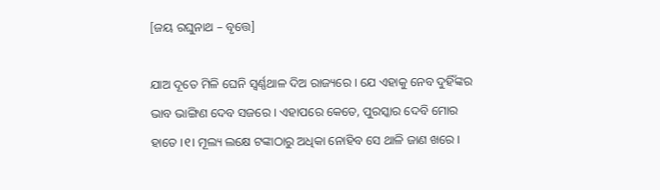[ଜୟ ରଘୁନାଥ – ବୃତ୍ତେ]

ଯାଅ ଦୂତେ ମିଳି ଘେନି ସ୍ୱର୍ଣ୍ଣଥାଳ ଦିଅ ରାଜ୍ୟରେ । ଯେ ଏହାକୁ ନେବ ଦୁହିଁଙ୍କର ଭାବ ଭାଙ୍ଗିଣ ଦେବ ସଜରେ । ଏହାପରେ କେତେ, ପୁରସ୍କାର ଦେବି ମୋର ହାତେ ।୧। ମୂଲ୍ୟ ଲକ୍ଷେ ଟଙ୍କାଠାରୁ ଅଧିକା ନୋହିବ ସେ ଥାଳି ଜାଣ ଖରେ ।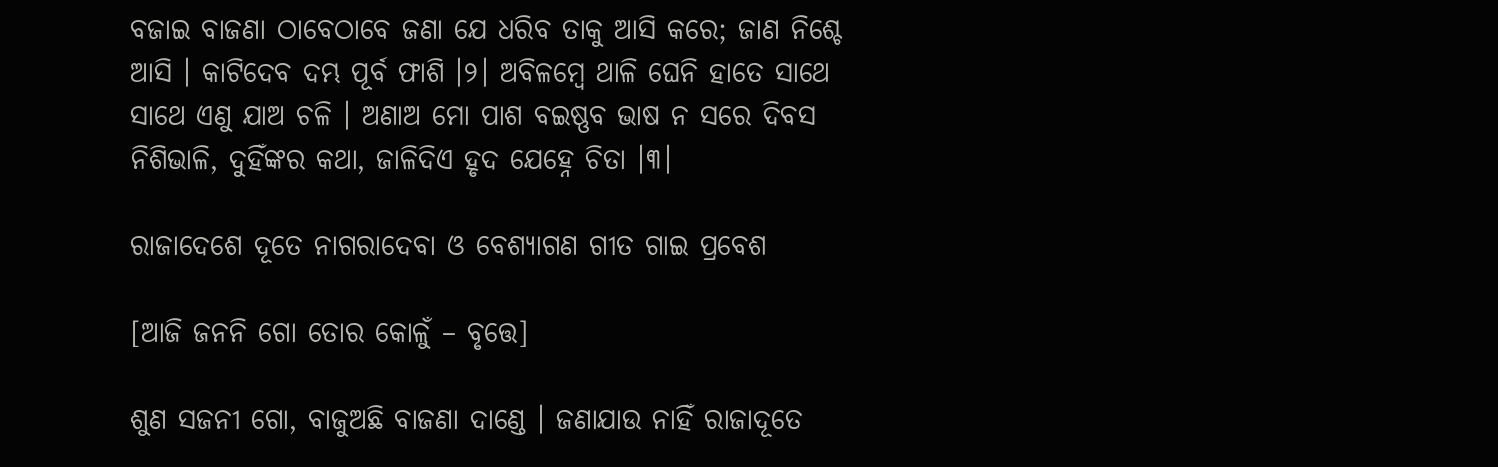ବଜାଇ ବାଜଣା ଠାବେଠାବେ ଜଣା ଯେ ଧରିବ ତାକୁ ଆସି କରେ; ଜାଣ ନିଶ୍ଚେ ଆସି । କାଟିଦେବ ଦମ୍ଭ ପୂର୍ବ ଫାଶି ।୨। ଅବିଳମ୍ବେ ଥାଳି ଘେନି ହାତେ ସାଥେ ସାଥେ ଏଣୁ ଯାଅ ଚଳି । ଅଣାଅ ମୋ ପାଶ ବଇଷ୍ଣବ ଭାଷ ନ ସରେ ଦିବସ ନିଶିଭାଳି, ଦୁହିଁଙ୍କର କଥା, ଜାଳିଦିଏ ହୃଦ ଯେହ୍ନେ ଚିତା ।୩।

ରାଜାଦେଶେ ଦୂତେ ନାଗରାଦେବା ଓ ବେଶ୍ୟାଗଣ ଗୀତ ଗାଇ ପ୍ରବେଶ

[ଆଜି ଜନନି ଗୋ ତୋର କୋଳୁଁ – ବୃତ୍ତେ]

ଶୁଣ ସଜନୀ ଗୋ, ବାଜୁଅଛି ବାଜଣା ଦାଣ୍ଡେ । ଜଣାଯାଉ ନାହିଁ ରାଜାଦୂତେ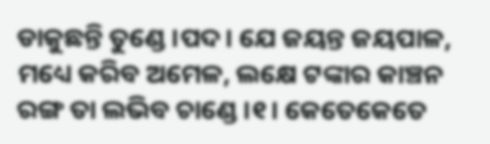ଡାକୁଛନ୍ତି ତୁଣ୍ଡେ ।ପଦ। ଯେ ଜୟନ୍ତ ଜୟପାଳ, ମଧ୍ୟେ କରିବ ଅମେଳ, ଲକ୍ଷେ ଟଙ୍କାର କାଞ୍ଚନ ରଙ୍ଗ ତା ଲଭିବ ଚାଣ୍ଡେ ।୧। କେତେକେତେ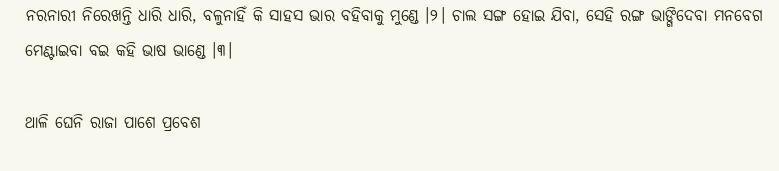ନରନାରୀ ନିରେଖନ୍ତି ଧାରି ଧାରି, ବଳୁନାହିଁ କି ସାହସ ଭାର ବହିବାକୁ ମୁଣ୍ଡେ ।୨। ଚାଲ ସଙ୍ଗ ହୋଇ ଯିବା, ସେହି ରଙ୍ଗ ଭାଙ୍ଗିଦେବା ମନବେଗ ମେଣ୍ଟାଇବା ବଇ କହି ଭାଷ ଭାଣ୍ଡେ ।୩।

ଥାଳି ଘେନି ରାଜା ପାଶେ ପ୍ରବେଶ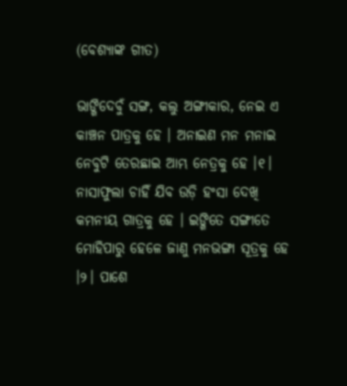(ବେଶ୍ୟାଙ୍କ ଗୀତ)

ଭାଙ୍ଗିଦେବୁଁ ସଙ୍ଗ, କଲୁ ଅଙ୍ଗୀକାର, ନେଇ ଏ କାଞ୍ଚନ ପାତ୍ରକୁ ହେ । ଅନାଇଣ ମନ ମନାଇ ନେବୁଟି ତେରଛାଇ ଆମ୍ଭ ନେତ୍ରକୁ ହେ ।୧। ନାସାଫୁଲା ଚାହିଁ ଯିବ ଉଡ଼ି ହଂସା ଦେଖି କମନୀୟ ଗାତ୍ରକୁ ହେ । ଇଙ୍ଗିତେ ସଙ୍ଗୀତେ ମୋହିପାରୁ ହେଳେ ଜାଣୁ ମନଭଙ୍ଗା ସୂତ୍ରକୁ ହେ ।୨। ପାଶେ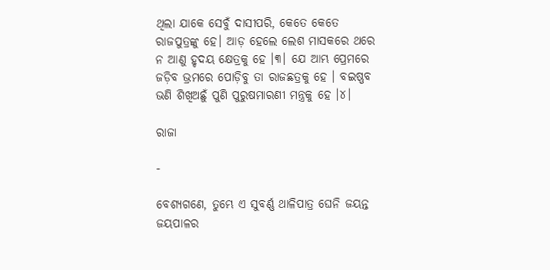ଥିଲା ଯାକେ ସେବୁଁ ଦାସୀପରି, କେତେ କେତେ ରାଜପୁତ୍ରଙ୍କୁ ହେ। ଆଡ଼ ହେଲେ ଲେଶ ମାସକରେ ଥରେ ନ ଆଣୁ ହୃଦୟ କ୍ଷେତ୍ରକୁ ହେ ।୩। ଯେ ଆମ୍ଭ ପ୍ରେମରେ ଜଡ଼ିବ ଭ୍ରମରେ ପୋଡ଼ିବୁ ତା ରାଜଛତ୍ରକୁ ହେ । ବଇଷ୍ଣବ ଭଣି ଶିଖିଅଛୁଁ ପୁଣି ପୁରୁଷମାରଣୀ ମନ୍ତ୍ରକୁ ହେ ।୪।

ରାଜା

-

ବେଶ୍ୟଗଣେ, ତୁମ୍ଭେ ଏ ସୁବର୍ଣ୍ଣ ଥାଳିପାତ୍ର ଘେନି ଜୟନ୍ତ ଜୟପାଳର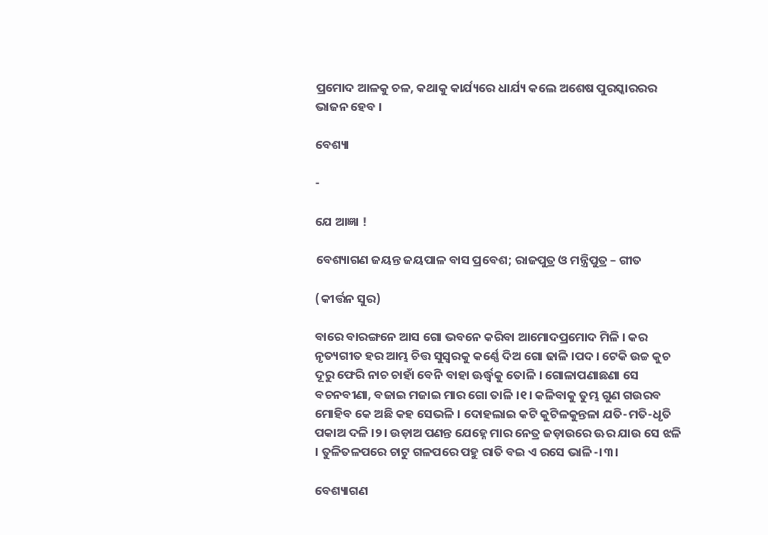ପ୍ରମୋଦ ଆଳକୁ ଚଳ, କଥାକୁ କାର୍ଯ୍ୟରେ ଧାର୍ଯ୍ୟ କଲେ ଅଶେଷ ପୁରସ୍କାରରର ଭାଜନ ହେବ ।

ବେଶ୍ୟା

-

ଯେ ଆଜ୍ଞା !

ବେଶ୍ୟାଗଣ ଜୟନ୍ତ ଜୟପାଳ ବାସ ପ୍ରବେଶ; ରାଜପୁତ୍ର ଓ ମନ୍ତ୍ରିପୁତ୍ର – ଗୀତ

(କୀର୍ତ୍ତନ ସୁର)

ବାରେ ବାରଙ୍ଗନେ ଆସ ଗୋ ଭବନେ କରିବା ଆମୋଦପ୍ରମୋଦ ମିଳି । କର ନୃତ୍ୟଗୀତ ହର ଆମ୍ଭ ଚିତ୍ତ ସୁସ୍ୱରକୁ କର୍ଣ୍ଣେ ଦିଅ ଗୋ ଢାଳି ।ପଦ। ଟେକି ଉଚ୍ଚ କୁଚ ଦୂରୁ ଫେରି ନାଚ ଚାହାଁ ବେନି ବାହା ଊର୍ଦ୍ଧ୍ୱକୁ ତୋଳି । ଗୋଳାପଣାଛଣା ସେ ବଚନବୀଣା, ବଜାଇ ମଜାଇ ମାର ଗୋ ତାଳି ।୧। କଳିବାକୁ ତୁମ୍ଭ ଗୁଣ ଗଉରବ ମୋହିବ କେ ଅଛି କହ ସେଭଳି । ଦୋହଲାଇ କଟି କୁଟିଳକୁନ୍ତଳା ଯତି-ମତି-ଧୃତି ପକାଅ ଦଳି ।୨। ଉଡ଼ାଅ ପଣନ୍ତ ଯେହ୍ନେ ମାର ନେତ୍ର ଜଡ଼ାଉରେ ଊର ଯାଉ ସେ ଝଳି । ତୁଳିତଳପରେ ଚାଟୁ ଗଳପରେ ପହୁ ରାତି ବଇ ଏ ରସେ ଭାଳି-।୩।

ବେଶ୍ୟାଗଣ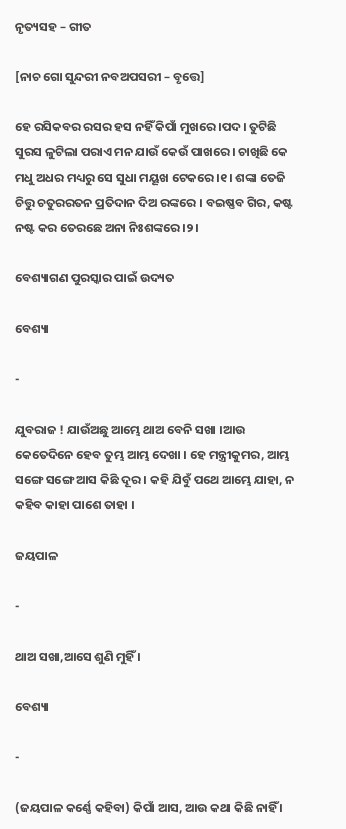ନୃତ୍ୟସହ – ଗୀତ

[ନାଚ ଗୋ ସୁନ୍ଦରୀ ନବଅପସରୀ – ବୃତ୍ତେ]

ହେ ରସିକବର ରସର ହସ ନହିଁ କିପାଁ ମୁଖରେ ।ପଦ। ତୁଟିଛି ସୁରସ ଳୁଟିଲା ପରାଏ ମନ ଯାଉଁ କେଉଁ ପାଖରେ । ଚାଖିଛି କେ ମଧୁ ଅଧର ମଧ୍ୟରୁ ସେ ସୁଧା ମୟୂଖ ଟେକରେ ।୧। ଶଙ୍କା ତେଜି ଚିତ୍ତୁ ଚତୁରରତନ ପ୍ରତିଦାନ ଦିଅ ରଙ୍କରେ । ବଇଷ୍ଣବ ଗିର, କଷ୍ଟ ନଷ୍ଟ କର ତେରଛେ ଅନା ନିଃଶଙ୍କରେ ।୨।

ବେଶ୍ୟାଗଣ ପୁରସ୍କାର ପାଇଁ ଉଦ୍ୟତ

ବେଶ୍ୟା

-

ଯୁବରାଜ ! ଯାଉଁଅଛୁ ଆମ୍ଭେ ଥାଅ ବେନି ସଖା ।ଆଉ କେତେଦିନେ ହେବ ତୁମ୍ଭ ଆମ୍ଭ ଦେଖା । ହେ ମନ୍ତ୍ରୀକୁମର, ଆମ୍ଭ ସଙ୍ଗେ ସଙ୍ଗେ ଆସ କିଛି ଦୂର । କହି ଯିବୁଁ ପଥେ ଆମ୍ଭେ ଯାହା, ନ କହିବ କାହା ପାଶେ ତାହା ।

ଜୟପାଳ

-

ଥାଅ ସଖା,ଆସେ ଶୁଣି ମୁହିଁ ।

ବେଶ୍ୟା

-

(ଜୟପାଳ କର୍ଣ୍ଣେ କହିବା) କିପାଁ ଆସ, ଆଉ କଥା କିଛି ନାହିଁ ।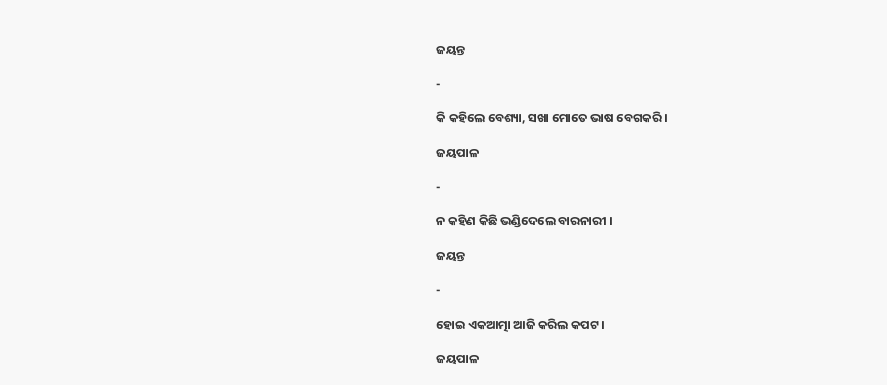ଜୟନ୍ତ

-

କି କହିଲେ ବେଶ୍ୟା, ସଖା ମୋତେ ଭାଷ ବେଗକରି ।

ଜୟପାଳ

-

ନ କହିଣ କିଛି ଭଣ୍ଡିଦେଲେ ବାରନାରୀ ।

ଜୟନ୍ତ

-

ହୋଇ ଏକଆତ୍ମା ଆଜି କରିଲ କପଟ ।

ଜୟପାଳ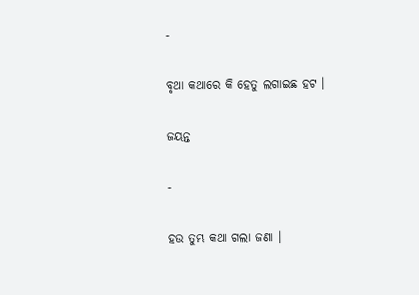-

ବୃଥା କଥାରେ କି ହେତୁ ଲଗାଇଛ ହଟ ।

ଜୟନ୍ତ

-

ହଉ ତୁମ୍ଭ କଥା ଗଲା ଜଣା ।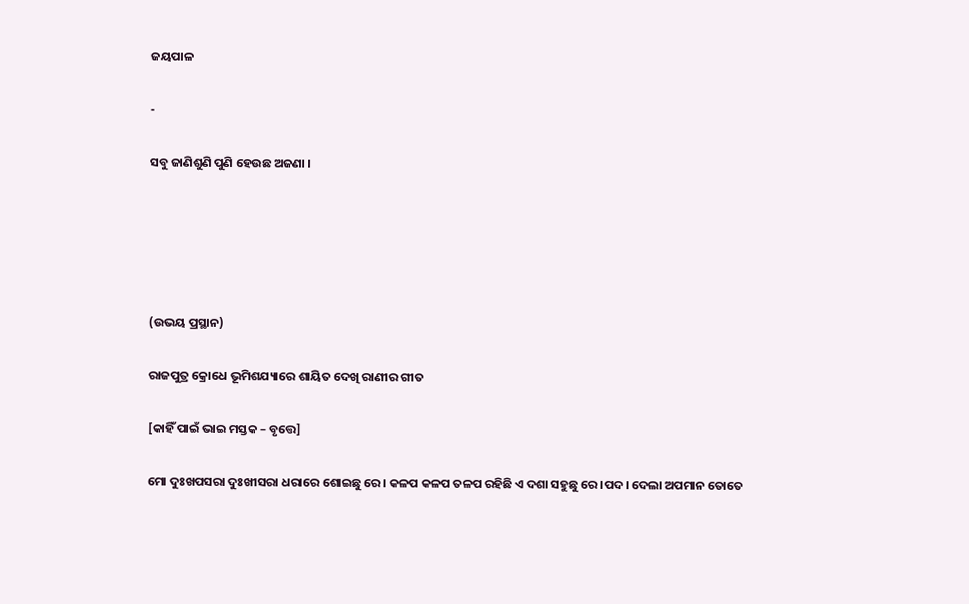ଜୟପାଳ

-

ସବୁ ଜାଣିଶୁଣି ପୁଣି ହେଉଛ ଅଜଣା ।





(ଉଭୟ ପ୍ରସ୍ଥାନ)

ରାଜପୁତ୍ର କ୍ରୋଧେ ଭୂମିଶଯ୍ୟାରେ ଶାୟିତ ଦେଖି ରାଣୀର ଗୀତ

[କାହିଁ ପାଇଁ ଭାଇ ମସ୍ତକ – ବୃତ୍ତେ]

ମୋ ଦୁଃଖପସରା ଦୁଃଖୀସରା ଧରାରେ ଶୋଇଛୁ ରେ । କଳପ କଳପ ତଳପ ରହିଛି ଏ ଦଶା ସହୁଛୁ ରେ ।ପଦ। ଦେଲା ଅପମାନ ତୋତେ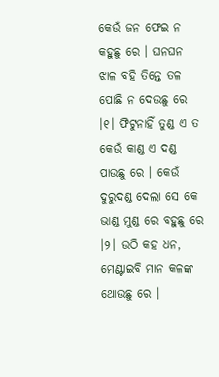କେଉଁ ଜନ ଫେଇ ନ କହୁଛୁ ରେ । ଘନଘନ ଝାଳ ବହି ତିନ୍ତେ ତଳ ପୋଛି ନ ଦେଉଛୁ ରେ ।୧। ଫିଟୁନାହିଁ ତୁଣ୍ଡ ଏ ତ କେଉଁ କାଣ୍ଡ ଏ ଦଣ୍ଡ ପାଉଛୁ ରେ । କେଉଁ ଦୁରୁଦଣ୍ଡ ଦେଲା ସେ କେ ଭାଣ୍ଡ ମୁଣ୍ଡ ରେ ବହୁଛୁ ରେ ।୨। ଉଠି କହ ଧନ, ମେଣ୍ଟାଇବି ମାନ କଳଙ୍କ ଥୋଉଛୁ ରେ ।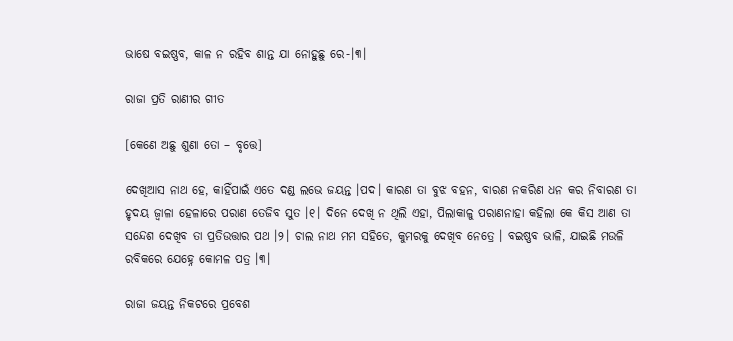ଭାଷେ ବଇଷ୍ଣବ, କାଳ ନ ରହିବ ଶାନ୍ତ ଯା ନୋହୁଛୁ ରେ-।୩।

ରାଜା ପ୍ରତି ରାଣୀର ଗୀତ

[କେଣେ ଅଛୁ ଶୁଣା ତୋ – ବୃତ୍ତେ]

ଦେଖିଆସ ନାଥ ହେ, କାହିଁପାଇଁ ଏତେ ଦଣ୍ଡ ଲଭେ ଜୟନ୍ତ ।ପଦ। କାରଣ ତା ବୁଝ ବହନ, ବାରଣ ନକରିଣ ଧନ କର ନିବାରଣ ତା ହୃଦୟ ଜ୍ୱାଳା ହେଳାରେ ପରାଣ ତେଜିବ ସୁତ ।୧। ଦିନେ ଦେଖି ନ ଥିଲି ଏହା, ପିଲାକାଳୁ ପରାଣନାହା କହିଲା କେ କିସ ଆଣ ତା ସନ୍ଦେଶ ଦେଖିବ ତା ପ୍ରତିଉତ୍ତାର ପଥ ।୨। ଚାଲ ନାଥ ମମ ସହିତେ, କୁମରକୁ ଦେଖିବ ନେତ୍ରେ । ବଇଷ୍ଣବ ଭାଳି, ଯାଇଛି ମଉଳି ରବିକରେ ଯେହ୍ନେ କୋମଳ ପତ୍ର ।୩।

ରାଜା ଜୟନ୍ତ ନିକଟରେ ପ୍ରବେଶ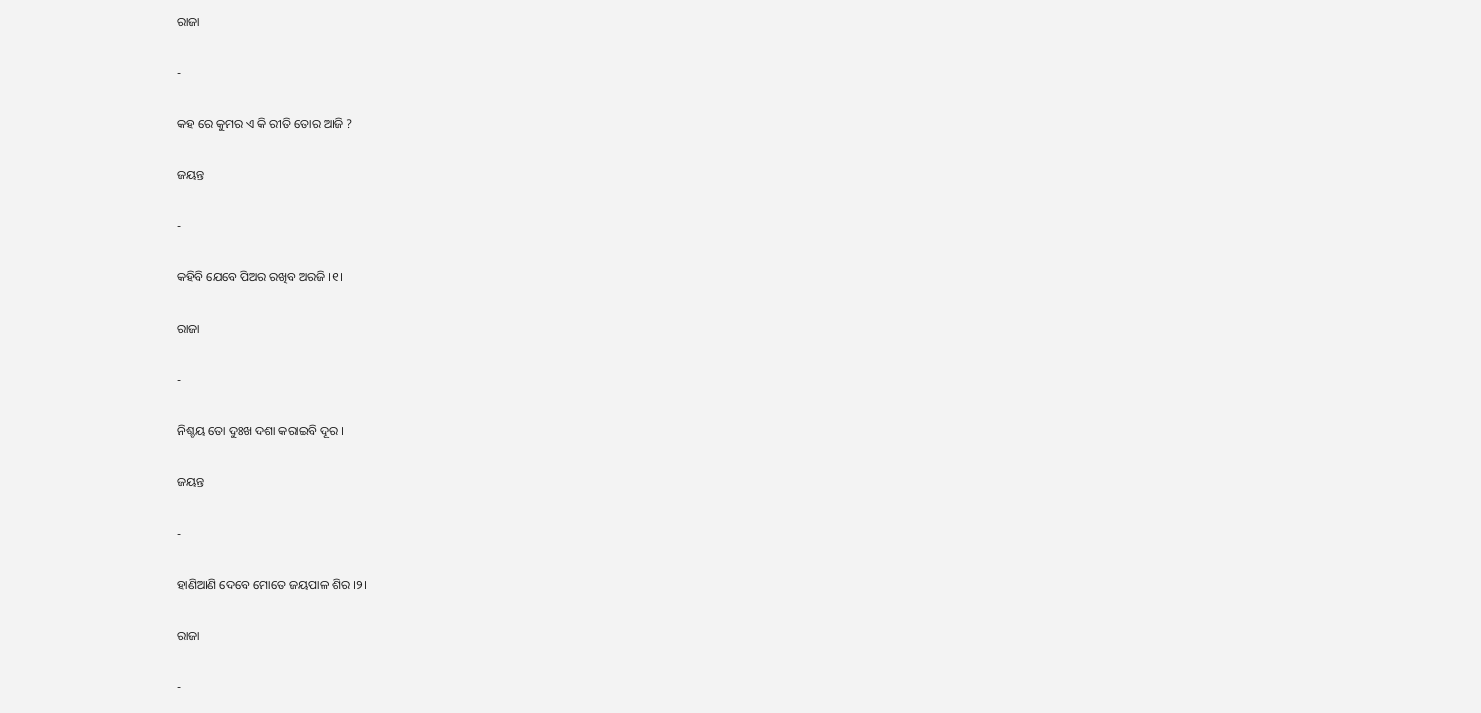ରାଜା

-

କହ ରେ କୁମର ଏ କି ରୀତି ତୋର ଆଜି ?

ଜୟନ୍ତ

-

କହିବି ଯେବେ ପିଅର ରଖିବ ଅରଜି ।୧।

ରାଜା

-

ନିଶ୍ଚୟ ତୋ ଦୁଃଖ ଦଶା କରାଇବି ଦୂର ।

ଜୟନ୍ତ

-

ହାଣିଆଣି ଦେବେ ମୋତେ ଜୟପାଳ ଶିର ।୨।

ରାଜା

-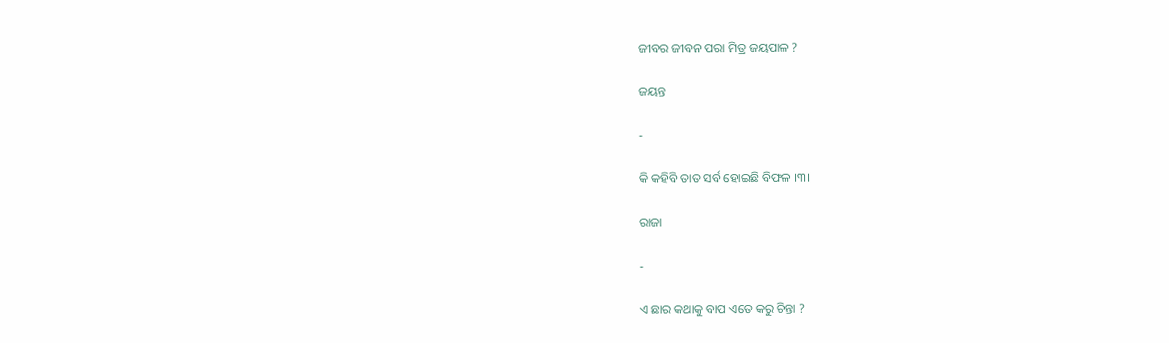ଜୀବର ଜୀବନ ପରା ମିତ୍ର ଜୟପାଳ ?

ଜୟନ୍ତ

-

କି କହିବି ତାତ ସର୍ବ ହୋଇଛି ବିଫଳ ।୩।

ରାଜା

-

ଏ ଛାର କଥାକୁ ବାପ ଏତେ କରୁ ଚିନ୍ତା ?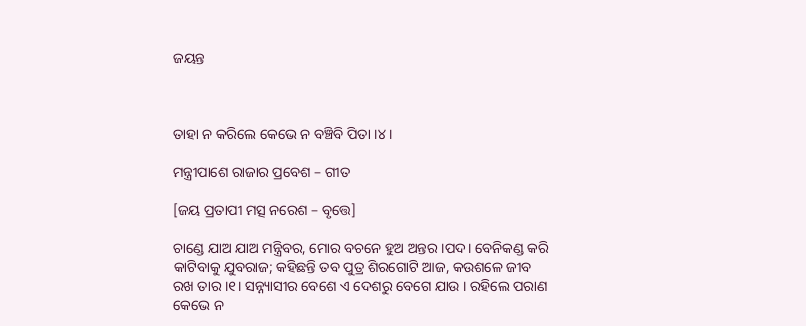ଜୟନ୍ତ



ତାହା ନ କରିଲେ କେଭେ ନ ବଞ୍ଚିବି ପିତା ।୪।

ମନ୍ତ୍ରୀପାଶେ ରାଜାର ପ୍ରବେଶ – ଗୀତ

[ଜୟ ପ୍ରତାପୀ ମତ୍ସ ନରେଶ – ବୃତ୍ତେ]

ଚାଣ୍ଡେ ଯାଅ ଯାଅ ମନ୍ତ୍ରିବର, ମୋର ବଚନେ ହୁଅ ଅନ୍ତର ।ପଦ। ବେନିକଣ୍ଡ କରି କାଟିବାକୁ ଯୁବରାଜ; କହିଛନ୍ତି ତବ ପୁତ୍ର ଶିରଗୋଟି ଆଜ, କଉଶଳେ ଜୀବ ରଖ ତାର ।୧। ସନ୍ନ୍ୟାସୀର ବେଶେ ଏ ଦେଶରୁ ବେଗେ ଯାଉ । ରହିଲେ ପରାଣ କେଭେ ନ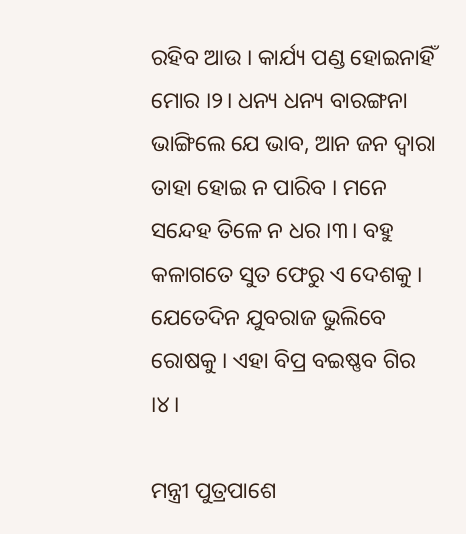ରହିବ ଆଉ । କାର୍ଯ୍ୟ ପଣ୍ଡ ହୋଇନାହିଁ ମୋର ।୨। ଧନ୍ୟ ଧନ୍ୟ ବାରଙ୍ଗନା ଭାଙ୍ଗିଲେ ଯେ ଭାବ, ଆନ ଜନ ଦ୍ୱାରା ତାହା ହୋଇ ନ ପାରିବ । ମନେ ସନ୍ଦେହ ତିଳେ ନ ଧର ।୩। ବହୁ କଳାଗତେ ସୁତ ଫେରୁ ଏ ଦେଶକୁ । ଯେତେଦିନ ଯୁବରାଜ ଭୁଲିବେ ରୋଷକୁ । ଏହା ବିପ୍ର ବଇଷ୍ଣବ ଗିର ।୪।

ମନ୍ତ୍ରୀ ପୁତ୍ରପାଶେ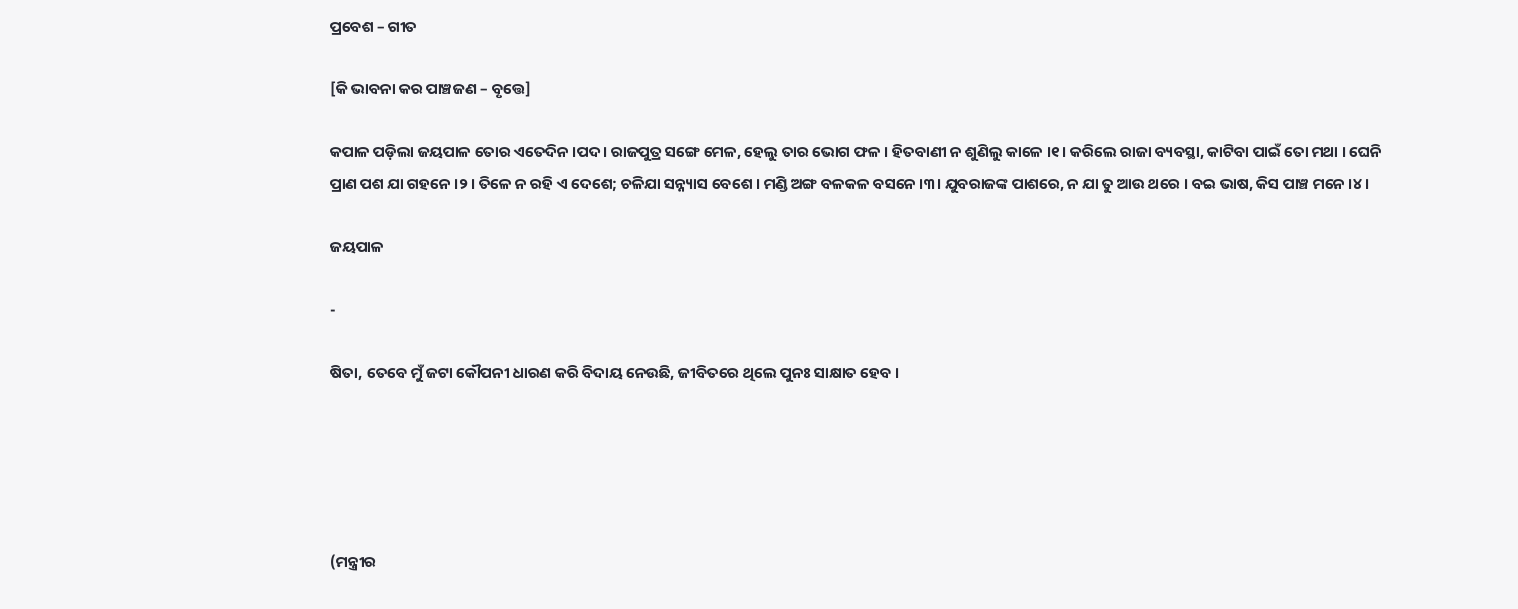ପ୍ରବେଶ – ଗୀତ

[କି ଭାବନା କର ପାଞ୍ଚଜଣ – ବୃତ୍ତେ]

କପାଳ ପଡ଼ିଲା ଜୟପାଳ ତୋର ଏତେଦିନ ।ପଦ। ରାଜପୁତ୍ର ସଙ୍ଗେ ମେଳ, ହେଲୁ ତାର ଭୋଗ ଫଳ । ହିତବାଣୀ ନ ଶୁଣିଲୁ କାଳେ ।୧। କରିଲେ ରାଜା ବ୍ୟବସ୍ଥା, କାଟିବା ପାଇଁ ତୋ ମଥା । ଘେନି ପ୍ରାଣ ପଶ ଯା ଗହନେ ।୨। ତିଳେ ନ ରହି ଏ ଦେଶେ; ଚଳିଯା ସନ୍ନ୍ୟାସ ବେଶେ । ମଣ୍ଡି ଅଙ୍ଗ ବଳକଳ ବସନେ ।୩। ଯୁବରାଜଙ୍କ ପାଶରେ, ନ ଯା ତୁ ଆଉ ଥରେ । ବଇ ଭାଷ, କିସ ପାଞ୍ଚ ମନେ ।୪।

ଜୟପାଳ

-

ଷିତା, ତେବେ ମୁଁ ଜଟା କୌପନୀ ଧାରଣ କରି ବିଦାୟ ନେଉଛି, ଜୀବିତରେ ଥିଲେ ପୁନଃ ସାକ୍ଷାତ ହେବ ।





(ମନ୍ତ୍ରୀର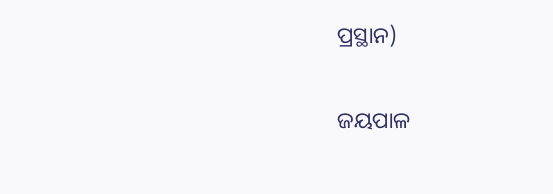ପ୍ରସ୍ଥାନ)

ଜୟପାଳ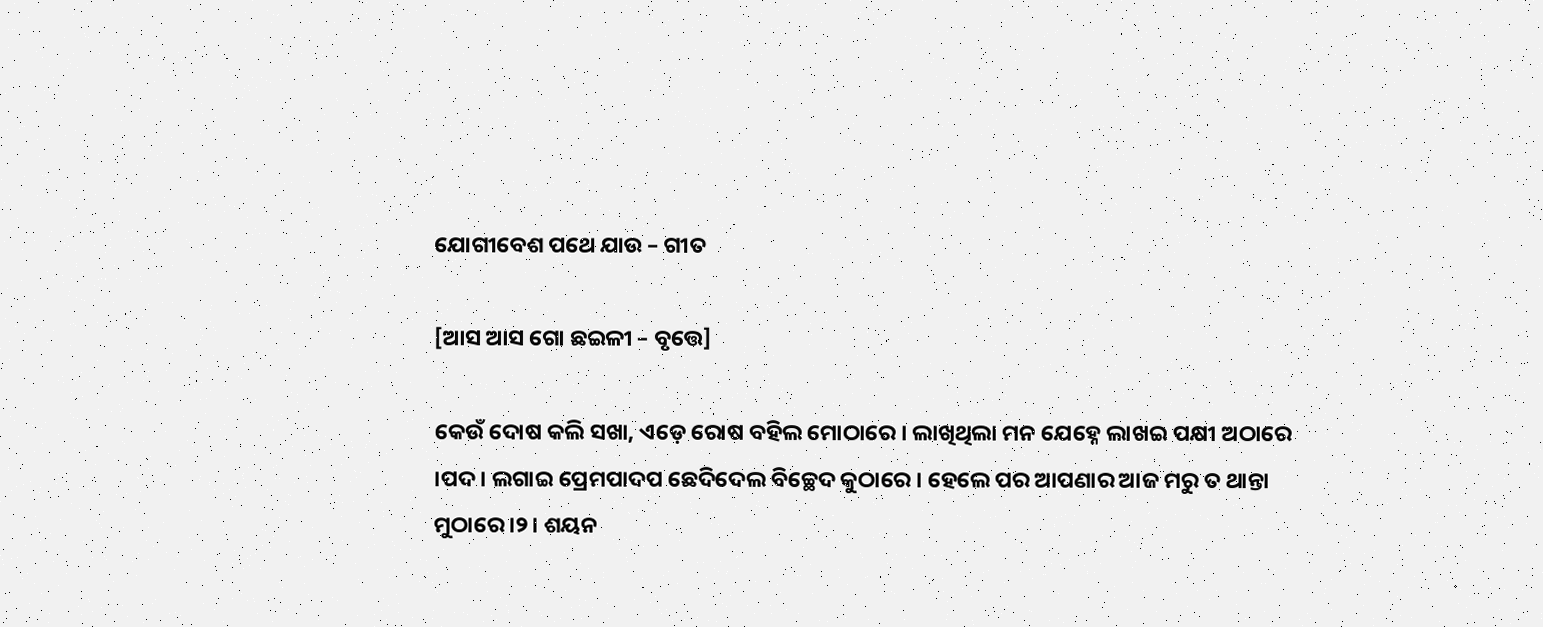ଯୋଗୀବେଶ ପଥେ ଯାଉ – ଗୀତ

[ଆସ ଆସ ଗୋ ଛଇଳୀ – ବୃତ୍ତେ]

କେଉଁ ଦୋଷ କଲି ସଖା, ଏଡ଼େ ରୋଷ ବହିଲ ମୋଠାରେ । ଲାଖିଥିଲା ମନ ଯେହ୍ନେ ଲାଖଇ ପକ୍ଷୀ ଅଠାରେ ।ପଦ। ଲଗାଇ ପ୍ରେମପାଦପ ଛେଦିଦେଲ ବିଚ୍ଛେଦ କୁଠାରେ । ହେଲେ ପର ଆପଣାର ଆଜ ମରୁ ତ ଥାନ୍ତା ମୁଠାରେ ।୨। ଶୟନ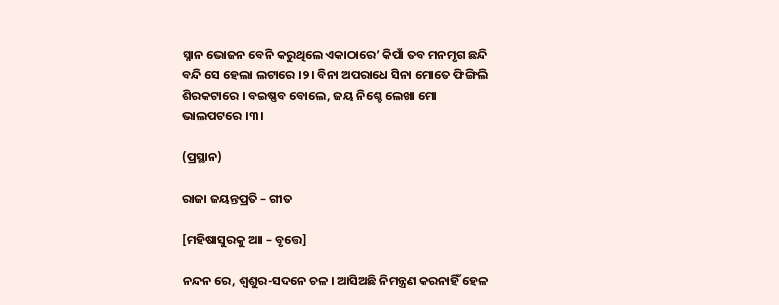ସ୍ନାନ ଭୋଜନ ବେନି କରୁଥିଲେ ଏକାଠାରେ’ କିପାଁ ତବ ମନମୃଗ ଛନ୍ଦି ବନ୍ଦି ସେ ହେଲା ଲଟାରେ ।୨। ବିନା ଅପରାଧେ ସିନା ମୋତେ ଫିଙ୍ଗିଲି ଶିରକଟାରେ । ବଇଷ୍ଣବ ବୋଲେ, ଜୟ ନିଶ୍ଚେ ଲେଖା ମୋ ଭାଲପଟରେ ।୩।

(ପ୍ରସ୍ଥାନ)

ରାଜା ଜୟନ୍ତପ୍ରତି – ଗୀତ

[ମହିଷାସୁରକୁ ଆା – ବୃତ୍ତେ]

ନନ୍ଦନ ରେ, ଶ୍ୱଶୁର-ସଦନେ ଚଳ । ଆସିଅଛି ନିମନ୍ତ୍ରଣ କରନାହିଁ ହେଳ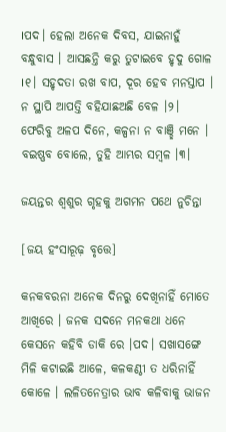।ପଦ। ହେଲା ଅନେକ ଦିବସ, ଯାଇନାହୁଁ ବନ୍ଧୁବାସ । ଆସଛନ୍ତି କରୁ ତୁଟାଇବେ ହୃଦୁ ଗୋଳ ।୧। ସହୃଦତା ରଖ ବାପ, ଦୂର ହେବ ମନସ୍ତାପ । ନ ସ୍ଥାପି ଆପତ୍ତି ବହିଯାଛଅଛି ବେଳ ।୨। ଫେରିବୁ ଅଳପ ଦିନେ, କଳ୍ପନା ନ ବାଞ୍ଛି ମନେ । ବଇଷ୍ଣବ ବୋଲେ, ତୁହି ଆମ୍ଭର ସମ୍ବଳ ।୩।

ଜୟନ୍ତର ଶ୍ୱଶୁର ଗୃହକୁ ଅଗମନ ପଥେ ନୁଚିନ୍ତା

[ଜୟ ହଂସାରୂଢ଼ ବୃତ୍ତେ]

କନକବରନା ଅନେକ ଦିନରୁ ଦେଖିନାହିଁ ମୋତେ ଆଖିରେ । ଜନକ ସଦନେ ମନକଥା ଧନେ କେସନେ କହିବି ଡାକି ରେ ।ପଦ। ସଖାସଙ୍ଗେ ମିଳି କଟାଇଛି ଆଳେ, କଳକଣ୍ଠୀ ତ ଧରିନାହିଁ କୋଳେ । ଲଳିତନେତ୍ରାର ଭାବ କଳିବାକୁ ଭାଜନ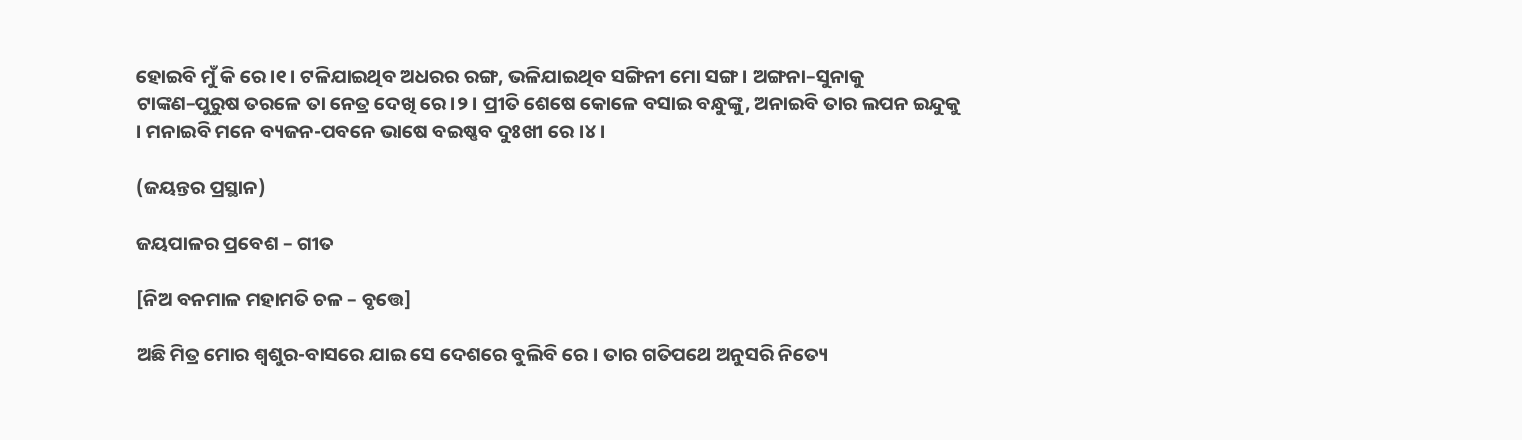ହୋଇବି ମୁଁ କି ରେ ।୧। ଟଳିଯାଇଥିବ ଅଧରର ରଙ୍ଗ, ଭଳିଯାଇଥିବ ସଙ୍ଗିନୀ ମୋ ସଙ୍ଗ । ଅଙ୍ଗନା–ସୁନାକୁ ଟାଙ୍କଣ–ପୁରୁଷ ତରଳେ ତା ନେତ୍ର ଦେଖି ରେ ।୨। ପ୍ରୀତି ଶେଷେ କୋଳେ ବସାଇ ବନ୍ଧୁଙ୍କୁ, ଅନାଇବି ତାର ଲପନ ଇନ୍ଦୁକୁ । ମନାଇବି ମନେ ବ୍ୟଜନ-ପବନେ ଭାଷେ ବଇଷ୍ଣବ ଦୁଃଖୀ ରେ ।୪।

(ଜୟନ୍ତର ପ୍ରସ୍ଥାନ)

ଜୟପାଳର ପ୍ରବେଶ – ଗୀତ

[ନିଅ ବନମାଳ ମହାମତି ଚଳ – ବୃତ୍ତେ]

ଅଛି ମିତ୍ର ମୋର ଶ୍ୱଶୁର-ବାସରେ ଯାଇ ସେ ଦେଶରେ ବୁଲିବି ରେ । ତାର ଗତିପଥେ ଅନୁସରି ନିତ୍ୟେ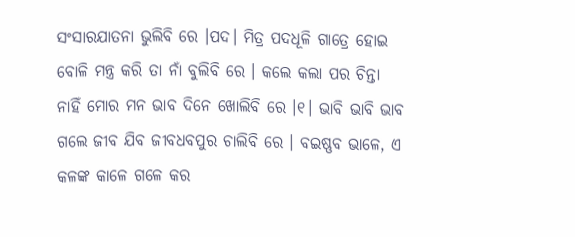ସଂସାରଯାତନା ଭୁଲିବି ରେ ।ପଦ। ମିତ୍ର ପଦଧୂଳି ଗାତ୍ରେ ହୋଇ ବୋଳି ମନ୍ତ୍ର କରି ତା ନାଁ ବୁଲିବି ରେ । କଲେ କଲା ପର ଚିନ୍ତା ନାହିଁ ମୋର ମନ ଭାବ ଦିନେ ଖୋଲିବି ରେ ।୧। ଭାବି ଭାବି ଭାବ ଗଲେ ଜୀବ ଯିବ ଜୀବଧବପୁର ଚାଲିବି ରେ । ବଇଷ୍ଣବ ଭାଳେ, ଏ କଳଙ୍କ କାଳେ ଗଳେ କର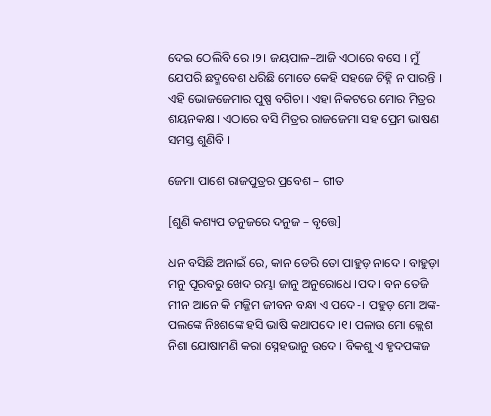ଦେଇ ଠେଲିବି ରେ ।୨। ଜୟପାଳ–ଆଜି ଏଠାରେ ବସେ । ମୁଁ ଯେପରି ଛଦ୍ମବେଶ ଧରିଛି ମୋତେ କେହି ସହଜେ ଚିହ୍ନି ନ ପାରନ୍ତି । ଏହି ଭୋଜଜେମାର ପୁଷ୍ପ ବଗିଚା । ଏହା ନିକଟରେ ମୋର ମିତ୍ରର ଶୟନକକ୍ଷ । ଏଠାରେ ବସି ମିତ୍ରର ରାଜଜେମା ସହ ପ୍ରେମ ଭାଷଣ ସମସ୍ତ ଶୁଣିବି ।

ଜେମା ପାଶେ ରାଜପୁତ୍ରର ପ୍ରବେଶ – ଗୀତ

[ଶୁଣି କଶ୍ୟପ ତନୁଜରେ ଦନୁଜ – ବୃତ୍ତେ]

ଧନ ବସିଛି ଅନାଇଁ ରେ, କାନ ଡେରି ତୋ ପାହୁଡ଼ ନାଦେ । ବାହୁଡ଼ା ମନୁ ପୂରବରୁ ଖେଦ ରମ୍ଭା ଜାନୁ ଅନୁରୋଧେ ।ପଦ। ବନ ତେଜି ମୀନ ଆନେ କି ମଜ୍ଜିମ ଜୀବନ ବନ୍ଧା ଏ ପଦେ-। ପହୁଡ଼ ମୋ ଅଙ୍କ-ପଲଙ୍କେ ନିଃଶଙ୍କେ ହସି ଭାଷି କଥାପଦେ ।୧। ପଳାଉ ମୋ କ୍ଲେଶ ନିଶା ଯୋଷାମଣି କରା ସ୍ନେହଭାନୁ ଉଦେ । ବିକଶୁ ଏ ହୃଦପଙ୍କଜ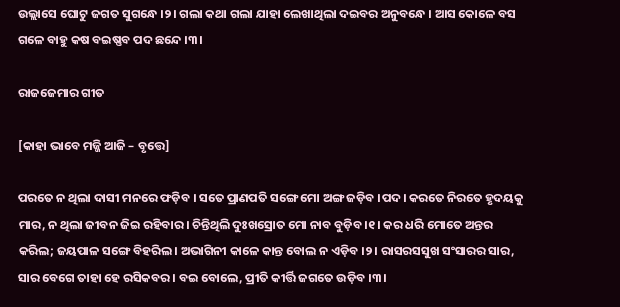ଉଲ୍ଲାସେ ଘୋଟୁ ଜଗତ ସୁଗନ୍ଧେ ।୨। ଗଲା କଥା ଗଲା ଯାହା ଲେଖାଥିଲା ଦଇବର ଅନୁବନ୍ଧେ । ଆସ କୋଳେ ବସ ଗଳେ ବାହୁ କଷ ବଇଷ୍ଣବ ପଦ ଛନ୍ଦେ ।୩।

ରାଜଜେମାର ଗୀତ

[କାହା ଭାବେ ମଜ୍ଜି ଆଜି – ବୃତ୍ତେ]

ପରତେ ନ ଥିଲା ଦାସୀ ମନରେ ଫଡ଼ିବ । ସତେ ପ୍ରାଣପତି ସଙ୍ଗେ ମୋ ଅଙ୍ଗ ଜଡ଼ିବ ।ପଦ। କରତେ ନିରତେ ହୃଦୟକୁ ମାର, ନ ଥିଲା ଜୀବନ ଜିଇ ରହିବାର । ଚିନ୍ତିଥିଲି ଦୁଃଖସ୍ରୋତ ମୋ ନାବ ବୁଡ଼ିବ ।୧। କର ଧରି ମୋତେ ଅନ୍ତର କରିଲ; ଜୟପାଳ ସଙ୍ଗେ ବିହରିଲ । ଅଭାଗିନୀ କାଳେ କାନ୍ତ ବୋଲ ନ ଏଡ଼ିବ ।୨। ରାସରସସୁଖ ସଂସାରର ସାର, ସାର ବେଗେ ତାହା ହେ ରସିକବର । ବଇ ବୋଲେ, ପ୍ରୀତି କୀର୍ତ୍ତି ଜଗତେ ଉଡ଼ିବ ।୩।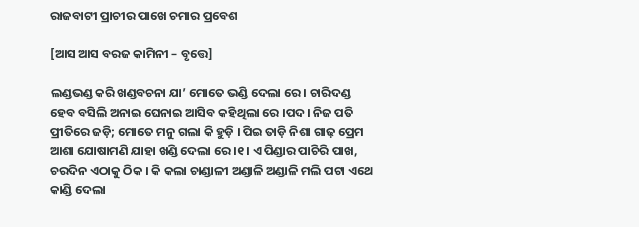ରାଜବାଟୀ ପ୍ରାଚୀର ପାଖେ ଚମାର ପ୍ରବେଶ

[ଆସ ଆସ ବରଜ କାମିନୀ – ବୃତ୍ତେ]

ଲଣ୍ଡଭଣ୍ଡ କରି ଖଣ୍ଡବଚନା ଯା’ ମୋତେ ଭଣ୍ଡି ଦେଲା ରେ । ଚାରିଦଣ୍ଡ ହେବ ବସିଲି ଅନାଇ ଘେନାଇ ଆସିବ କହିଥିଲା ରେ ।ପଦ। ନିଜ ପତି ପ୍ରୀତିରେ ଜଡ଼ି; ମୋତେ ମନୁ ଗଲା କି ହୁଡ଼ି । ପିଇ ତାଡ଼ି ନିଶା ଗାଢ଼ ପ୍ରେମ ଆଶା ଯୋଷାମଣି ଯାହା ଖଣ୍ଡି ଦେଲା ରେ ।୧। ଏ ପିଣ୍ଡାର ପାଚିରି ପାଖ, ଚରଦିନ ଏଠାକୁ ଠିକ । କି କଲା ଚାଣ୍ଡାଳୀ ଅଣ୍ଡାଳି ଅଣ୍ଡାଳି ମଲି ପଟା ଏଥେ କାଣ୍ଡି ଦେଲା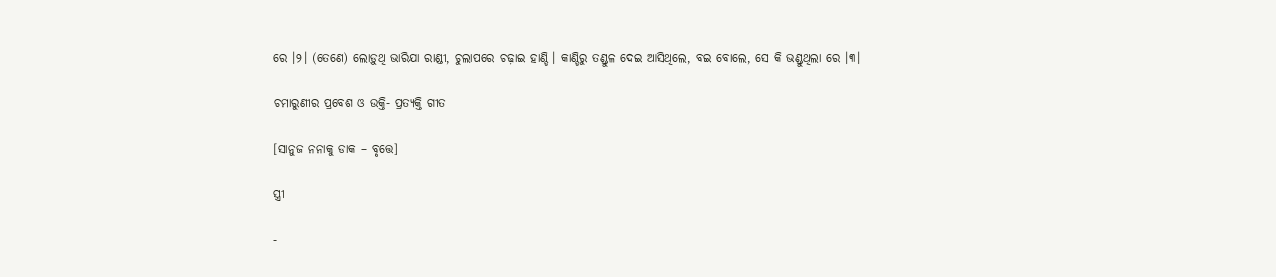ରେ ।୨। (ତେଣେ) ଲୋଡ଼ୁଥି ଭାରିଯା ରାଣ୍ଡୀ, ଚୁଲାପରେ ଚଢ଼ାଇ ହାଣ୍ଡି । କାଣ୍ଡିରୁ ତଣ୍ଡୁଳ ଦେଇ ଆସିଥିଲେ, ବଇ ବୋଲେ, ସେ କି ଭଣ୍ଡୁଥିଲା ରେ ।୩।

ଚମାରୁଣୀର ପ୍ରବେଶ ଓ ଉକ୍ତି- ପ୍ରତ୍ୟକ୍ତି ଗୀତ

[ସାନୁଜ ନନାକୁ ଡାକ – ବୃତ୍ତେ]

ସ୍ତ୍ରୀ

-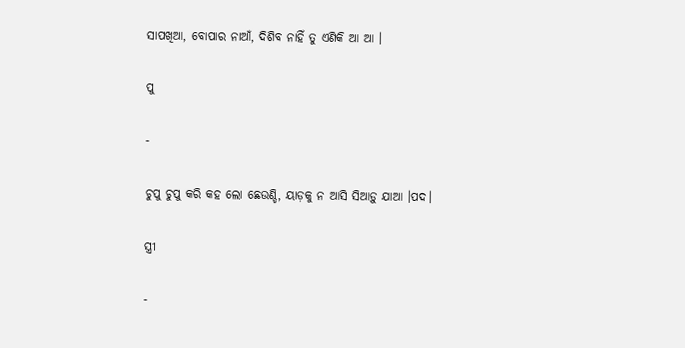ସାପଖିଆ, ବୋପାର ନାଆଁ, ଦିଶିବ ନାହିଁ ତୁ ଏଣିକି ଆ ଆ ।

ପୁ

-

ଚୁପୁ ଚୁପୁ କରି କହ ଲୋ ଛେଉଣ୍ଡି, ୟାଡ଼କୁ ନ ଆସି ସିଆଡ଼ୁ ଯାଆ ।ପଦ।

ସ୍ତ୍ରୀ

-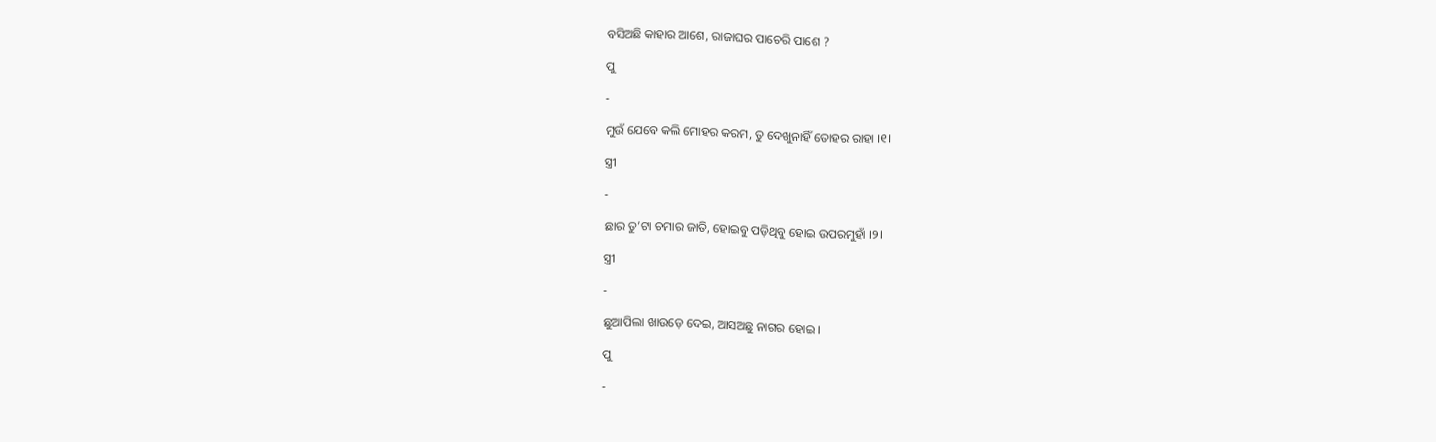ବସିଅଛି କାହାର ଆଶେ, ରାଜାଘର ପାଚେରି ପାଶେ ?

ପୁ

-

ମୁଉଁ ଯେବେ କଲି ମୋହର କରମ, ତୁ ଦେଖୁନାହିଁ ତୋହର ରାହା ।୧।

ସ୍ତ୍ରୀ

-

ଛାର ତୁ’ଟା ଚମାର ଜାତି, ହୋଇବୁ ପଡ଼ିଥିବୁ ହୋଇ ଉପରମୁହାଁ ।୨।

ସ୍ତ୍ରୀ

-

ଛୁଆପିଲା ଖାଉଡ଼େ ଦେଇ, ଆସଅଛୁ ନାଗର ହୋଇ ।

ପୁ

-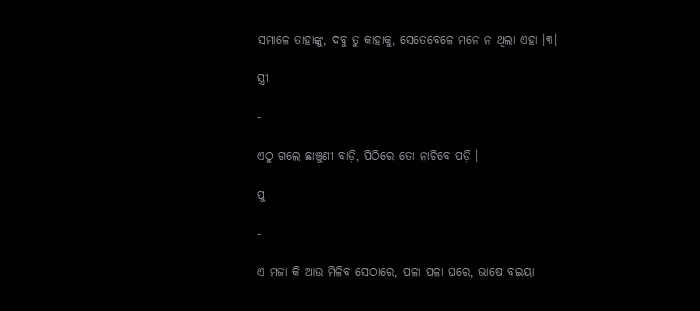ସମାଳେ ତାହାଙ୍କୁ, ଦବୁ ତୁ କାହାକୁ, ସେତେବେଳେ ମନେ ନ ଥିଲା ଏହା ।୩।

ସ୍ତ୍ରୀ

-

ଏଠୁ ଗଲେ ଛାଞ୍ଚୁଣୀ ବାଡ଼ି, ପିଠିରେ ତୋ ନାଚିବେ ପଡ଼ି ।

ପୁ

-

ଏ ମଜା କି ଆଉ ମିଳିବ ସେଠାରେ, ପଳା ପଳା ଘରେ, ଭାଷେ ବଇୟା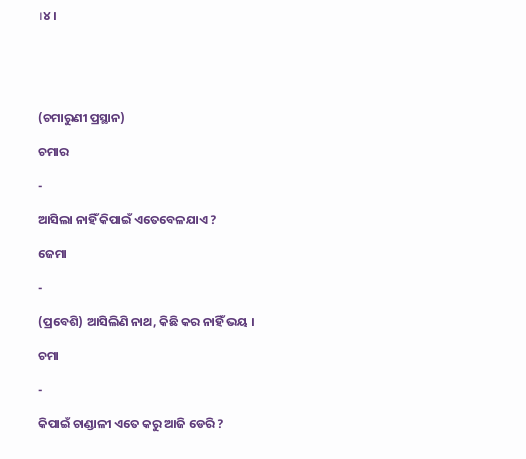।୪।





(ଚମାରୁଣୀ ପ୍ରସ୍ଥାନ)

ଚମାର

-

ଆସିଲା ନାହିଁ କିପାଇଁ ଏତେବେଳଯାଏ ?

ଜେମା

-

(ପ୍ରବେଶି) ଆସିଲିଣି ନାଥ, କିଛି କର ନାହିଁ ଭୟ ।

ଚମା

-

କିପାଇଁ ଚାଣ୍ଡାଳୀ ଏତେ କରୁ ଆଜି ଡେରି ?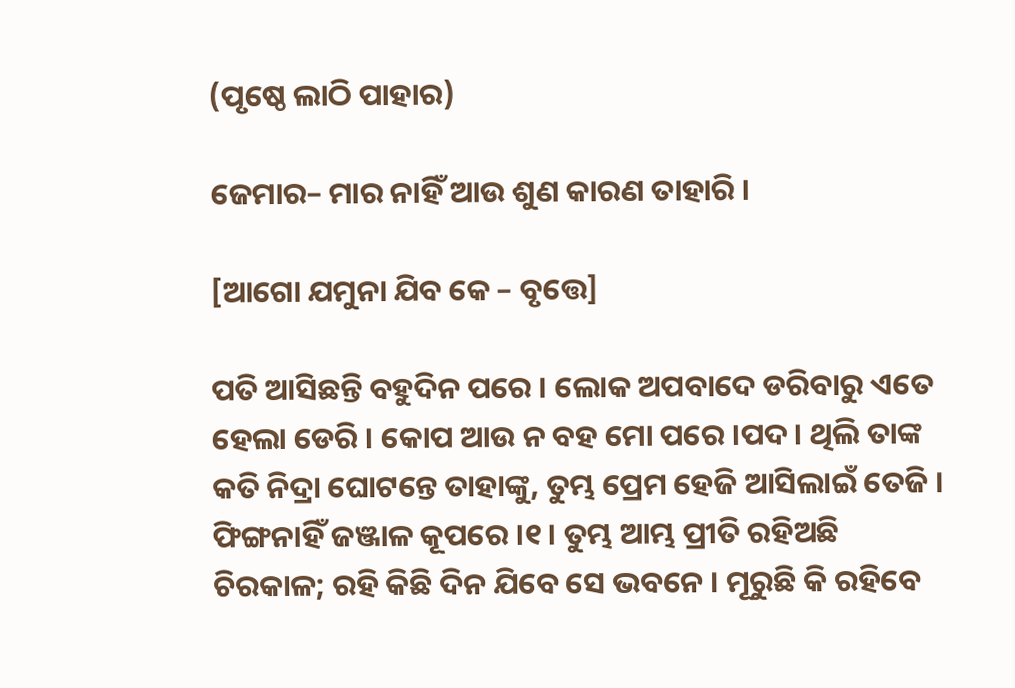(ପୃଷ୍ଠେ ଲାଠି ପାହାର)

ଜେମାର– ମାର ନାହିଁ ଆଉ ଶୁଣ କାରଣ ତାହାରି ।

[ଆଗୋ ଯମୁନା ଯିବ କେ – ବୃତ୍ତେ]

ପତି ଆସିଛନ୍ତି ବହୁଦିନ ପରେ । ଲୋକ ଅପବାଦେ ଡରିବାରୁ ଏତେ ହେଲା ଡେରି । କୋପ ଆଉ ନ ବହ ମୋ ପରେ ।ପଦ। ଥିଲି ତାଙ୍କ କତି ନିଦ୍ରା ଘୋଟନ୍ତେ ତାହାଙ୍କୁ, ତୁମ୍ଭ ପ୍ରେମ ହେଜି ଆସିଲାଇଁ ତେଜି । ଫିଙ୍ଗନାହିଁ ଜଞ୍ଜାଳ କୂପରେ ।୧। ତୁମ୍ଭ ଆମ୍ଭ ପ୍ରୀତି ରହିଅଛି ଚିରକାଳ; ରହି କିଛି ଦିନ ଯିବେ ସେ ଭବନେ । ମୂରୁଛି କି ରହିବେ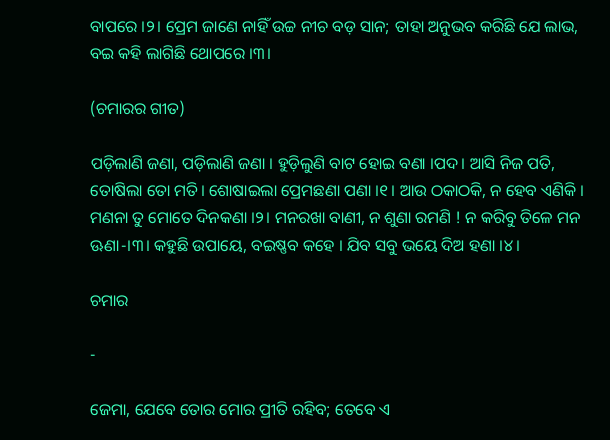ବାପରେ ।୨। ପ୍ରେମ ଜାଣେ ନାହିଁ ଉଚ୍ଚ ନୀଚ ବଡ଼ ସାନ; ତାହା ଅନୁଭବ କରିଛି ଯେ ଲାଭ, ବଇ କହି ଲାଗିଛି ଥୋପରେ ।୩।

(ଚମାରର ଗୀତ)

ପଡ଼ିଲାଣି ଜଣା, ପଡ଼ିଲାଣି ଜଣା । ହୁଡ଼ିଲୁଣି ବାଟ ହୋଇ ବଣା ।ପଦ। ଆସି ନିଜ ପତି, ତୋଷିଲା ତୋ ମତି। ଶୋଷାଇଲା ପ୍ରେମଛଣା ପଣା ।୧। ଆଉ ଠକାଠକି, ନ ହେବ ଏଣିକି । ମଣନା ତୁ ମୋତେ ଦିନକଣା ।୨। ମନରଖା ବାଣୀ, ନ ଶୁଣା ରମଣି ! ନ କରିବୁ ତିଳେ ମନ ଊଣା-।୩। କହୁଛି ଉପାୟେ, ବଇଷ୍ଣବ କହେ । ଯିବ ସବୁ ଭୟେ ଦିଅ ହଣା ।୪।

ଚମାର

-

ଜେମା, ଯେବେ ତୋର ମୋର ପ୍ରୀତି ରହିବ; ତେବେ ଏ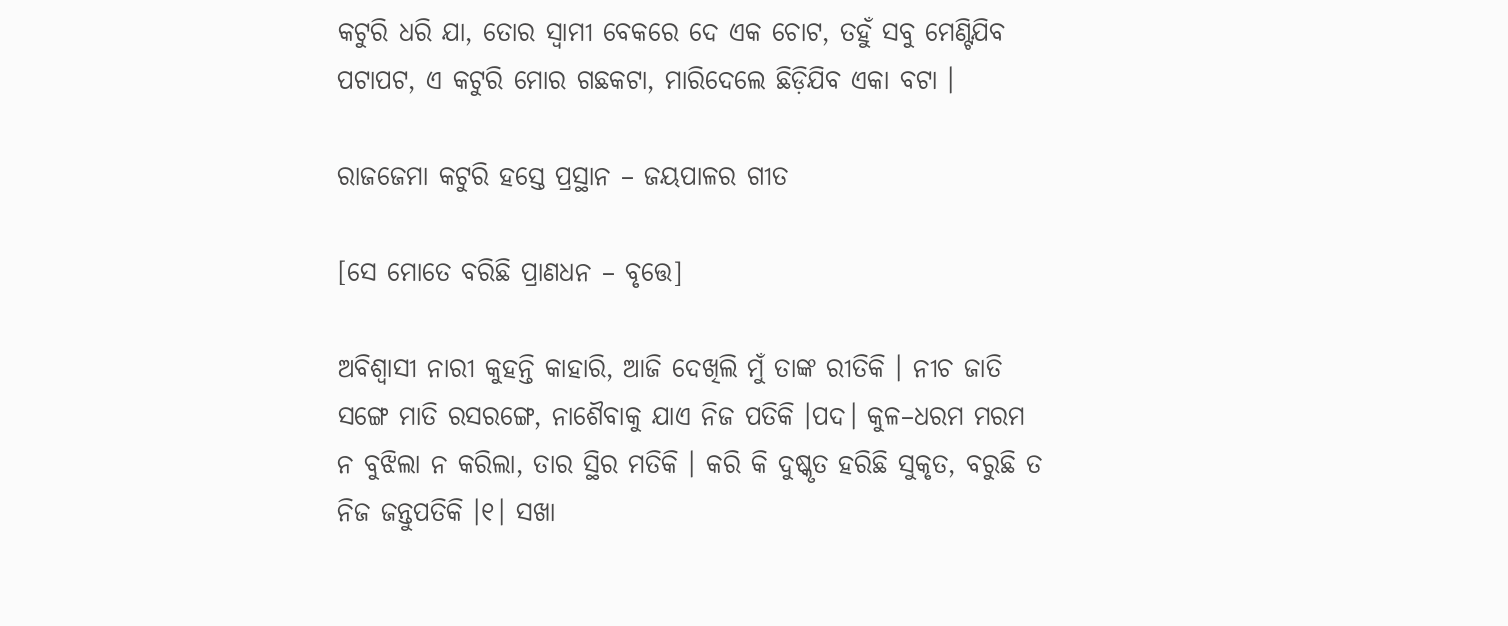କଟୁରି ଧରି ଯା, ତୋର ସ୍ୱାମୀ ବେକରେ ଦେ ଏକ ଚୋଟ, ତହୁଁ ସବୁ ମେଣ୍ଟିଯିବ ପଟାପଟ, ଏ କଟୁରି ମୋର ଗଛକଟା, ମାରିଦେଲେ ଛିଡ଼ିଯିବ ଏକା ବଟା ।

ରାଜଜେମା କଟୁରି ହସ୍ତେ ପ୍ରସ୍ଥାନ – ଜୟପାଳର ଗୀତ

[ସେ ମୋତେ ବରିଛି ପ୍ରାଣଧନ – ବୃତ୍ତେ]

ଅବିଶ୍ୱାସୀ ନାରୀ କୁହନ୍ତି କାହାରି, ଆଜି ଦେଖିଲି ମୁଁ ତାଙ୍କ ରୀତିକି । ନୀଚ ଜାତି ସଙ୍ଗେ ମାତି ରସରଙ୍ଗେ, ନାଶୈବାକୁ ଯାଏ ନିଜ ପତିକି ।ପଦ। କୁଳ–ଧରମ ମରମ ନ ବୁଝିଲା ନ କରିଲା, ତାର ସ୍ଥିର ମତିକି । କରି କି ଦୁଷ୍କୃତ ହରିଛି ସୁକୃତ, ବରୁଛି ତ ନିଜ ଜନ୍ତୁପତିକି ।୧। ସଖା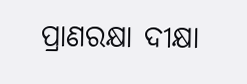ପ୍ରାଣରକ୍ଷା ଦୀକ୍ଷା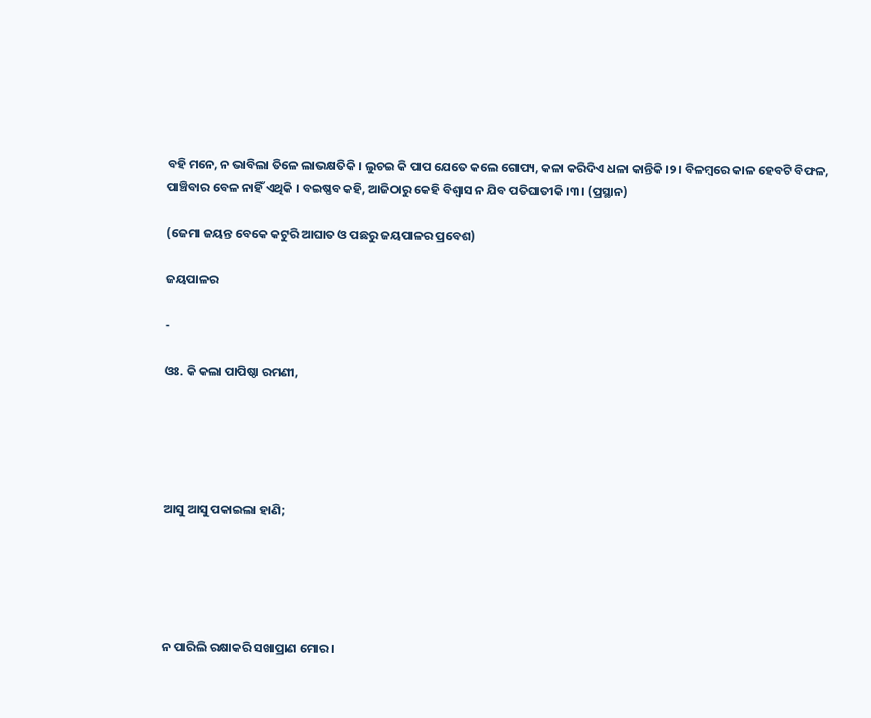ବହି ମନେ, ନ ଭାବିଲା ତିଳେ ଲାଭକ୍ଷତିକି । ଲୁଚଇ କି ପାପ ଯେତେ କଲେ ଗୋପ୍ୟ, କଳା କରିଦିଏ ଧଳା କାନ୍ତିକି ।୨। ବିଳମ୍ୱରେ କାଳ ହେବଟି ବିଫଳ, ପାଞ୍ଚିବାର ବେଳ ନାହିଁ ଏଥିକି । ବଇଷ୍ଣବ କହି, ଆଜିଠାରୁ କେହି ବିଶ୍ୱାସ ନ ଯିବ ପତିଘାତୀକି ।୩। (ପ୍ରସ୍ଥାନ)

(ଜେମା ଜୟନ୍ତ ବେକେ କଟୁରି ଆଘାତ ଓ ପଛରୁ ଜୟପାଳର ପ୍ରବେଶ)

ଜୟପାଳର

-

ଓଃ. କି କଲା ପାପିଷ୍ଠା ରମଣୀ,





ଆସୁ ଆସୁ ପକାଇଲା ହାଣି;





ନ ପାରିଲି ରକ୍ଷାକରି ସଖାପ୍ରାଣ ମୋର ।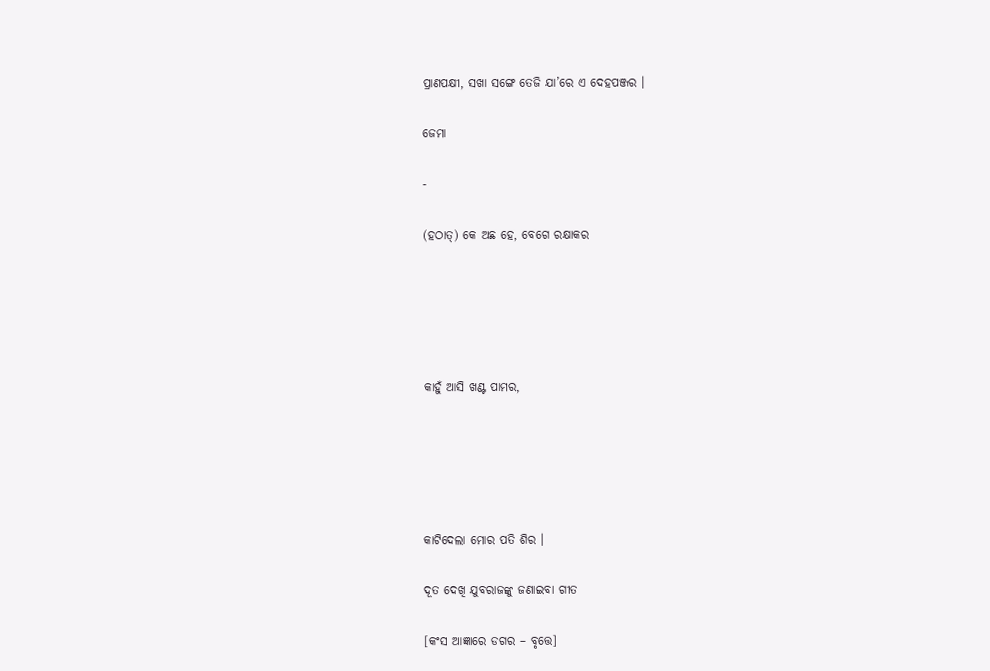ପ୍ରାଣପକ୍ଷୀ, ସଖା ସଙ୍ଗେ ତେଜି ଯା’ରେ ଏ ଦେହପଞ୍ଜର ।

ଜେମା

-

(ହଠାତ୍‌) କେ ଅଛ ହେ, ବେଗେ ରକ୍ଷାକର





କାହୁଁ ଆସି ଖଣ୍ଟ ପାମର,





କାଟିଦେଲା ମୋର ପତି ଶିର ।

ଦୂତ ଦେଖି ଯୁବରାଜଙ୍କୁ ଜଣାଇବା ଗୀତ

[କଂସ ଆଜ୍ଞାରେ ଡଗର – ବୃତ୍ତେ]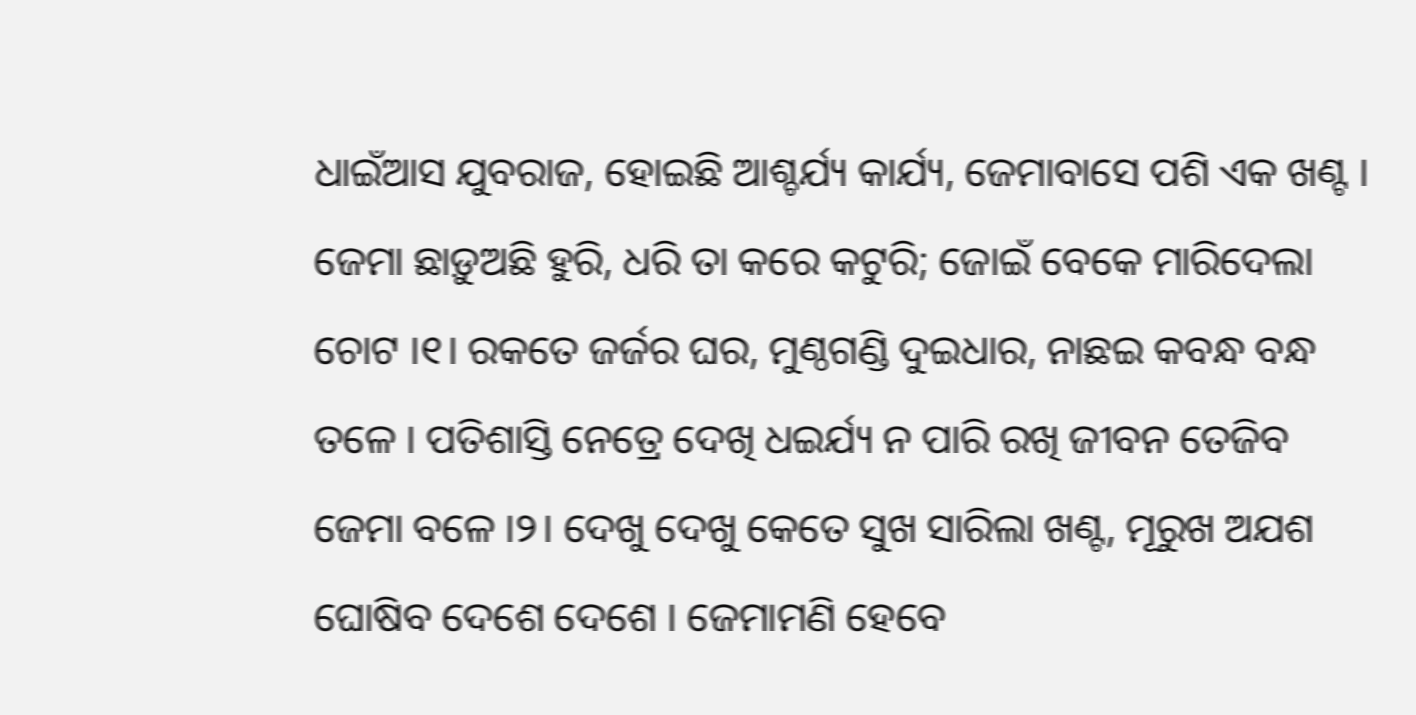ଧାଇଁଆସ ଯୁବରାଜ, ହୋଇଛି ଆଶ୍ଚର୍ଯ୍ୟ କାର୍ଯ୍ୟ, ଜେମାବାସେ ପଶି ଏକ ଖଣ୍ଟ । ଜେମା ଛାଡ଼ୁଅଛି ହୁରି, ଧରି ତା କରେ କଟୁରି; ଜୋଇଁ ବେକେ ମାରିଦେଲା ଚୋଟ ।୧। ରକତେ ଜର୍ଜର ଘର, ମୁଣ୍ଠଗଣ୍ଡି ଦୁଇଧାର, ନାଛଇ କବନ୍ଧ ବନ୍ଧ ତଳେ । ପତିଶାସ୍ତି ନେତ୍ରେ ଦେଖି ଧଇର୍ଯ୍ୟ ନ ପାରି ରଖି ଜୀବନ ତେଜିବ ଜେମା ବଳେ ।୨। ଦେଖୁ ଦେଖୁ କେତେ ସୁଖ ସାରିଲା ଖଣ୍ଟ, ମୂରୁଖ ଅଯଶ ଘୋଷିବ ଦେଶେ ଦେଶେ । ଜେମାମଣି ହେବେ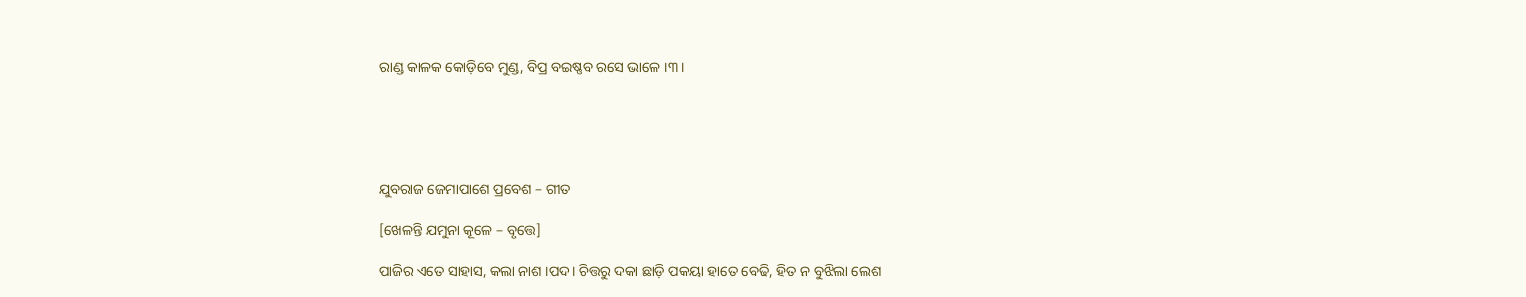ରାଣ୍ଡ କାଳକ କୋଡ଼ିବେ ମୁଣ୍ଡ, ବିପ୍ର ବଇଷ୍ଣବ ରସେ ଭାଳେ ।୩।





ଯୁବରାଜ ଜେମାପାଶେ ପ୍ରବେଶ – ଗୀତ

[ଖେଳନ୍ତି ଯମୁନା କୂଳେ – ବୃତ୍ତେ]

ପାଜିର ଏତେ ସାହାସ, କଲା ନାଶ ।ପଦ। ଚିତ୍ତରୁ ଦକା ଛାଡ଼ି ପକୟା ହାତେ ବେଢି, ହିତ ନ ବୁଝିଲା ଲେଶ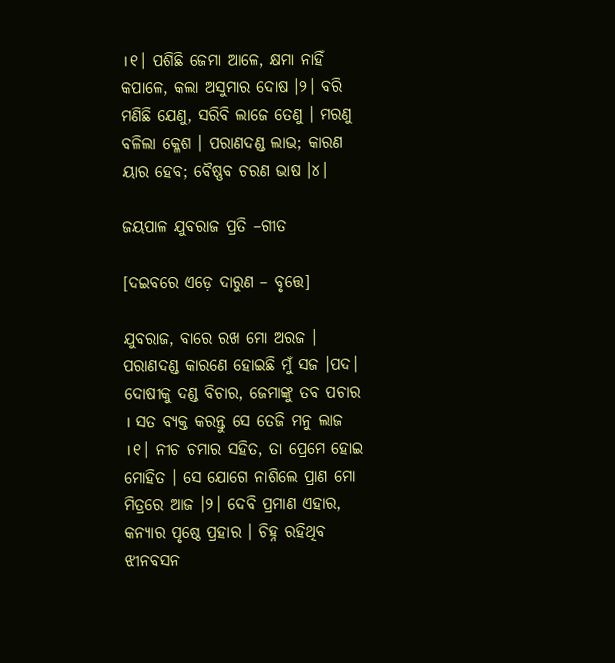।୧। ପଶିଛି ଜେମା ଆଳେ, କ୍ଷମା ନାହିଁ କପାଳେ, କଲା ଅସୁମାର ଦୋଷ ।୨। ବରି ମଣିଛି ଯେଣୁ, ସରିବି ଲାଜେ ତେଣୁ । ମରଣୁ ବଳିଲା କ୍ଳେଶ । ପରାଣଦଣ୍ଡ ଲାଭ; କାରଣ ୟାର ହେବ; ବୈଷ୍ଣବ ଚରଣ ଭାଷ ।୪।

ଜୟପାଳ ଯୁବରାଜ ପ୍ରତି –ଗୀତ

[ଦଇବରେ ଏଡ଼େ ଦାରୁଣ – ବୃତ୍ତେ]

ଯୁବରାଜ, ବାରେ ରଖ ମୋ ଅରଜ । ପରାଣଦଣ୍ଡ କାରଣେ ହୋଇଛି ମୁଁ ସଜ ।ପଦ। ଦୋଷୀକୁ ଦଣ୍ଡ ବିଚାର, ଜେମାଙ୍କୁ ତବ ପଚାର । ସତ ବ୍ୟକ୍ତ କରନ୍ତୁ ସେ ତେଜି ମନୁ ଲାଜ ।୧। ନୀଚ ଚମାର ସହିତ, ତା ପ୍ରେମେ ହୋଇ ମୋହିତ । ସେ ଯୋଗେ ନାଶିଲେ ପ୍ରାଣ ମୋ ମିତ୍ରରେ ଆଜ ।୨। ଦେବି ପ୍ରମାଣ ଏହାର, କନ୍ୟାର ପୃଷ୍ଠେ ପ୍ରହାର । ଚିହ୍ନ ରହିଥିବ ଝୀନବସନ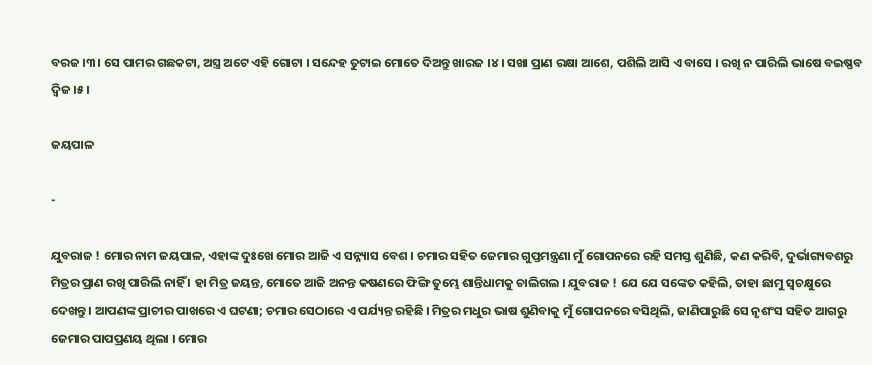ବରଜ ।୩। ସେ ପାମର ଗଛକଟା, ଅସ୍ତ୍ର ଅଟେ ଏହି ଗୋଟା । ସନ୍ଦେହ ତୁଟାଇ ମୋତେ ଦିଅନ୍ତୁ ଖାରଜ ।୪। ସଖା ପ୍ରାଣ ରକ୍ଷା ଆଶେ, ପଶିଲି ଆସି ଏ ବାସେ । ରଖି ନ ପାରିଲି ଭାଷେ ବଇଷ୍ଣବ ଦ୍ୱିଜ ।୫।

ଜୟପାଳ

-

ଯୁବରାଜ ! ମୋର ନାମ ଜୟପାଳ, ଏହାଙ୍କ ଦୁଃଖେ ମୋର ଆଜି ଏ ସନ୍ନ୍ୟାସ ବେଶ । ଚମାର ସହିତ ଜେମାର ଗୁପ୍ତମନ୍ତ୍ରଣା ମୁଁ ଗୋପନରେ ରହି ସମସ୍ତ ଶୁଣିଛି, କଣ କରିବି, ଦୁର୍ଭାଗ୍ୟବଶରୁ ମିତ୍ରର ପ୍ରାଣ ରଖି ପାରିଲି ନାହିଁ । ହା ମିତ୍ର ଜୟନ୍ତ, ମୋତେ ଆଜି ଅନନ୍ତ କଷଣରେ ଫିଙ୍ଗି ତୁମ୍ଭେ ଶାନ୍ତିଧାମକୁ ଚାଲିଗଲ । ଯୁବରାଜ ! ଯେ ଯେ ସଙ୍କେତ କହିଲି, ତାହା ଛାମୁ ସ୍ୱଚକ୍ଷୁରେ ଦେଖନ୍ତୁ । ଆପଣଙ୍କ ପ୍ରାଚୀର ପାଖରେ ଏ ଘଟଣା; ଚମାର ସେଠାରେ ଏ ପର୍ଯ୍ୟନ୍ତ ରହିଛି । ମିତ୍ରର ମଧୁର ଭାଷ ଶୁଣିବାକୁ ମୁଁ ଗୋପନରେ ବସିଥିଲି, ଜାଣିପାରୁଛି ସେ ନୃଶଂସ ସହିତ ଆଗରୁ ଜେମାର ପାପପ୍ରଣୟ ଥିଲା । ମୋର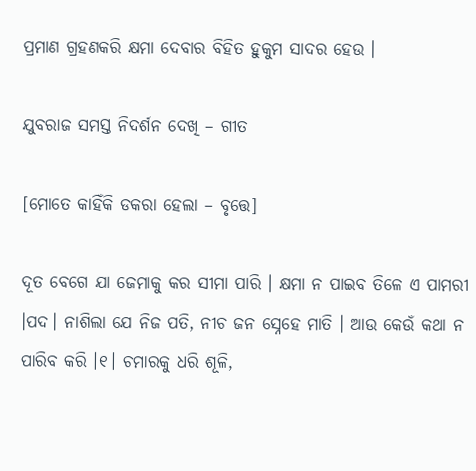ପ୍ରମାଣ ଗ୍ରହଣକରି କ୍ଷମା ଦେବାର ବିହିତ ହୁକୁମ ସାଦର ହେଉ ।

ଯୁବରାଜ ସମସ୍ତ ନିଦର୍ଶନ ଦେଖି – ଗୀତ

[ମୋତେ କାହିଁକି ଡକରା ହେଲା – ବୃତ୍ତେ]

ଦୂତ ବେଗେ ଯା ଜେମାକୁ କର ସୀମା ପାରି । କ୍ଷମା ନ ପାଇବ ତିଳେ ଏ ପାମରୀ ।ପଦ। ନାଶିଲା ଯେ ନିଜ ପତି, ନୀଚ ଜନ ସ୍ନେହେ ମାତି । ଆଉ କେଉଁ କଥା ନ ପାରିବ କରି ।୧। ଚମାରକୁ ଧରି ଶୂଳି,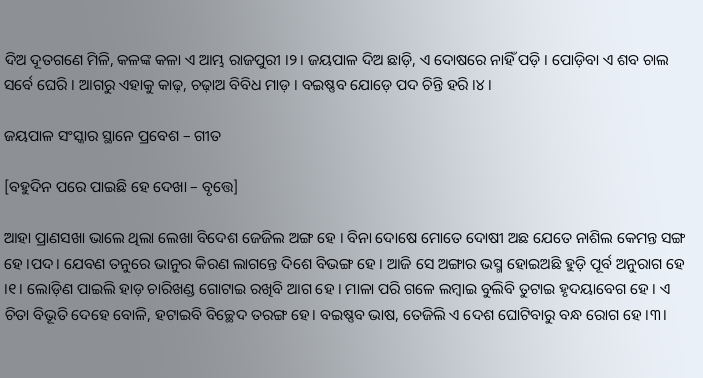ଦିଅ ଦୂତଗଣେ ମିଳି, କଳଙ୍କ କଳା ଏ ଆମ୍ଭ ରାଜପୁରୀ ।୨। ଜୟପାଳ ଦିଅ ଛାଡ଼ି, ଏ ଦୋଷରେ ନାହିଁ ପଡ଼ି । ପୋଡ଼ିବା ଏ ଶବ ଚାଲ ସର୍ବେ ଘେରି । ଆଗରୁ ଏହାକୁ କାଢ଼, ଚଢ଼ାଅ ବିବିଧ ମାଡ଼ । ବଇଷ୍ଣବ ଯୋଡ଼େ ପଦ ଚିନ୍ତି ହରି ।୪।

ଜୟପାଳ ସଂସ୍କାର ସ୍ଥାନେ ପ୍ରବେଶ – ଗୀତ

[ବହୁଦିନ ପରେ ପାଇଛି ହେ ଦେଖା – ବୃତ୍ତେ]

ଆହା ପ୍ରାଣସଖା ଭାଲେ ଥିଲା ଲେଖା ବିଦେଶ ଜେଜିଲ ଅଙ୍ଗ ହେ । ବିନା ଦୋଷେ ମୋତେ ଦୋଷୀ ଅଛ ଯେତେ ନାଶିଲ କେମନ୍ତ ସଙ୍ଗ ହେ ।ପଦ। ଯେବଣ ତନୁରେ ଭାନୁର କିରଣ ଲାଗନ୍ତେ ଦିଶେ ବିଭଙ୍ଗ ହେ । ଆଜି ସେ ଅଙ୍ଗାର ଭସ୍ମ ହୋଇଅଛି ହୁଡ଼ି ପୂର୍ବ ଅନୁରାଗ ହେ ।୧। ଲୋଡ଼ିଣ ପାଇଲି ହାଡ଼ ଚାରିଖଣ୍ଡ ଗୋଟାଇ ରଖିବି ଆଗ ହେ । ମାଳା ପରି ଗଳେ ଲମ୍ବାଇ ବୁଲିବି ତୁଟାଇ ହୃଦୟାବେଗ ହେ । ଏ ଚିତା ବିଭୂତି ଦେହେ ବୋଳି, ହଟାଇବି ବିଚ୍ଛେଦ ତରଙ୍ଗ ହେ। ବଇଷ୍ଣବ ଭାଷ, ତେଜିଲି ଏ ଦେଶ ଘୋଟିବାରୁ ବନ୍ଧ ରୋଗ ହେ ।୩।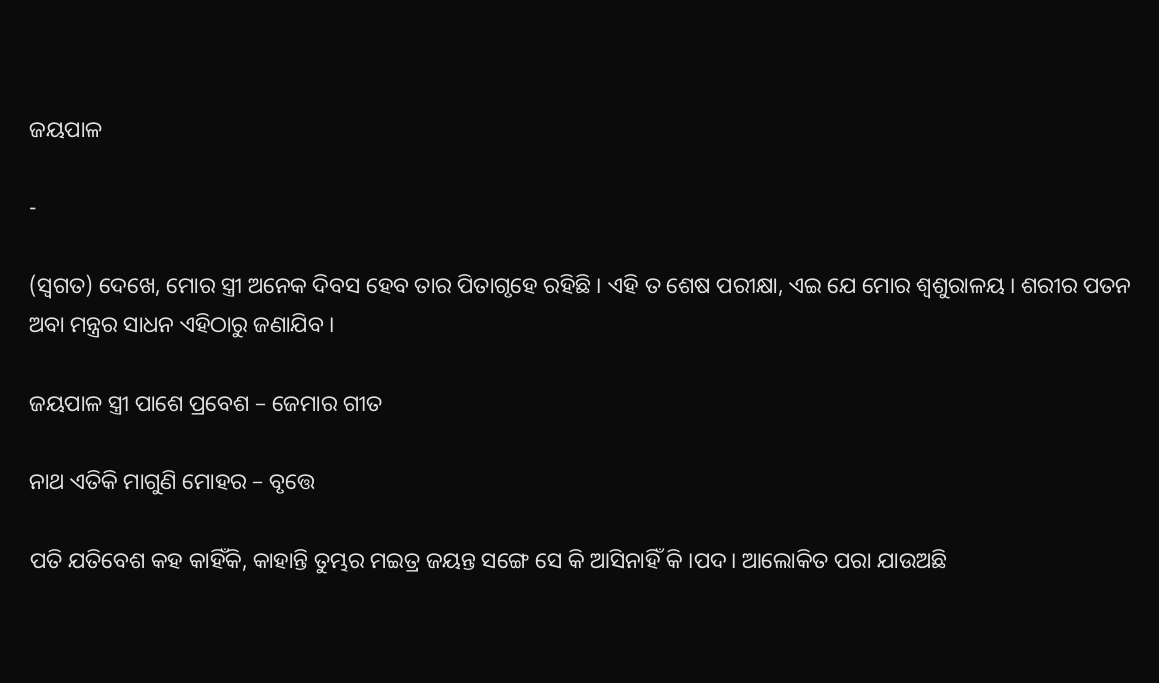ଜୟପାଳ

-

(ସ୍ୱଗତ) ଦେଖେ, ମୋର ସ୍ତ୍ରୀ ଅନେକ ଦିବସ ହେବ ତାର ପିତାଗୃହେ ରହିଛି । ଏହି ତ ଶେଷ ପରୀକ୍ଷା, ଏଇ ଯେ ମୋର ଶ୍ୱଶୁରାଳୟ । ଶରୀର ପତନ ଅବା ମନ୍ତ୍ରର ସାଧନ ଏହିଠାରୁ ଜଣାଯିବ ।

ଜୟପାଳ ସ୍ତ୍ରୀ ପାଶେ ପ୍ରବେଶ – ଜେମାର ଗୀତ

ନାଥ ଏତିକି ମାଗୁଣି ମୋହର – ବୃତ୍ତେ

ପତି ଯତିବେଶ କହ କାହିଁକି, କାହାନ୍ତି ତୁମ୍ଭର ମଇତ୍ର ଜୟନ୍ତ ସଙ୍ଗେ ସେ କି ଆସିନାହିଁ କି ।ପଦ। ଆଲୋକିତ ପରା ଯାଉଅଛି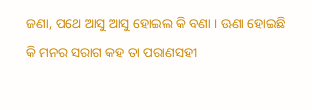ଜଣା, ପଥେ ଆସୁ ଆସୁ ହୋଇଲ କି ବଣା । ଊଣା ହୋଇଛି କି ମନର ସରାଗ କହ ତା ପରାଣସହୀ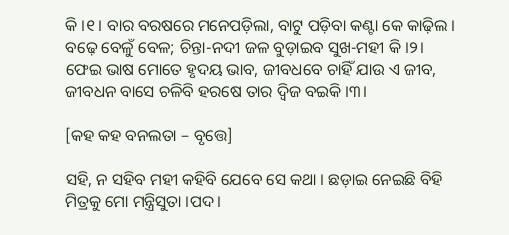କି ।୧। ବାର ବରଷରେ ମନେପଡ଼ିଲା, ବାଟୁ ପଡ଼ିବା କଣ୍ଟା କେ କାଢ଼ିଲ । ବଢ଼େ ବେଳୁଁ ବେଳ; ଚିନ୍ତା-ନଦୀ ଜଳ ବୁଡ଼ାଇବ ସୁଖ-ମହୀ କି ।୨। ଫେଇ ଭାଷ ମୋତେ ହୃଦୟ ଭାବ, ଜୀବଧବେ ଚାହିଁ ଯାଉ ଏ ଜୀବ, ଜୀବଧନ ବାସେ ଚଳିବି ହରଷେ ତାର ଦ୍ୱିଜ ବଇକି ।୩।

[କହ କହ ବନଲତା – ବୃତ୍ତେ]

ସହି, ନ ସହିବ ମହୀ କହିବି ଯେବେ ସେ କଥା । ଛଡ଼ାଇ ନେଇଛି ବିହି ମିତ୍ରକୁ ମୋ ମନ୍ତ୍ରିସୁତା ।ପଦ।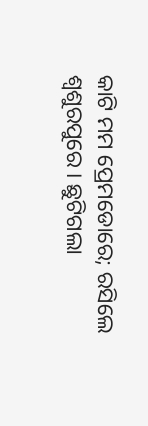କାଟି ମମ ପ୍ରେମଡୋରେ; ରସିଲେ ଶ୍ୱଶୁରପୁରେ । ଛୁଟିଗଲା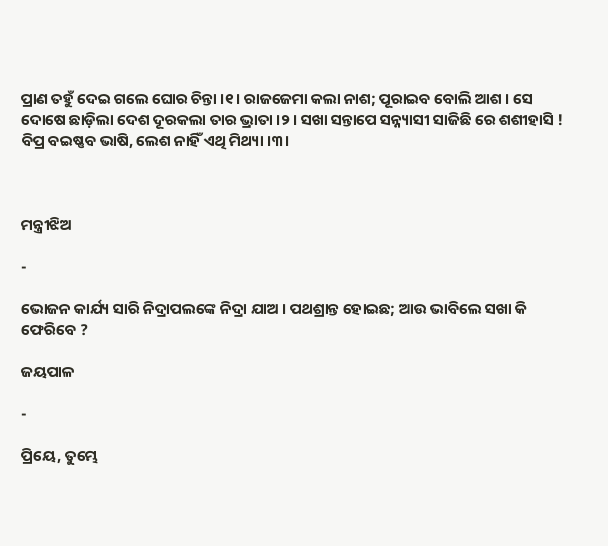ପ୍ରାଣ ତହୁଁ ଦେଇ ଗଲେ ଘୋର ଚିନ୍ତା ।୧। ରାଜଜେମା କଲା ନାଶ; ପୂରାଇବ ବୋଲି ଆଶ । ସେ ଦୋଷେ ଛାଡ଼ିଲା ଦେଶ ଦୂରକଲା ତାର ଭ୍ରାତା ।୨। ସଖା ସନ୍ତାପେ ସନ୍ନ୍ୟାସୀ ସାଜିଛି ରେ ଶଶୀହାସି ! ବିପ୍ର ବଇଷ୍ଣବ ଭାଷି, ଲେଶ ନାହିଁ ଏଥି ମିଥ୍ୟା ।୩।



ମନ୍ତ୍ରୀଝିଅ

-

ଭୋଜନ କାର୍ଯ୍ୟ ସାରି ନିଦ୍ରାପଲଙ୍କେ ନିଦ୍ରା ଯାଅ । ପଥଶ୍ରାନ୍ତ ହୋଇଛ; ଆଉ ଭାବିଲେ ସଖା କି ଫେରିବେ ?

ଜୟପାଳ

-

ପ୍ରିୟେ, ତୁମ୍ଭେ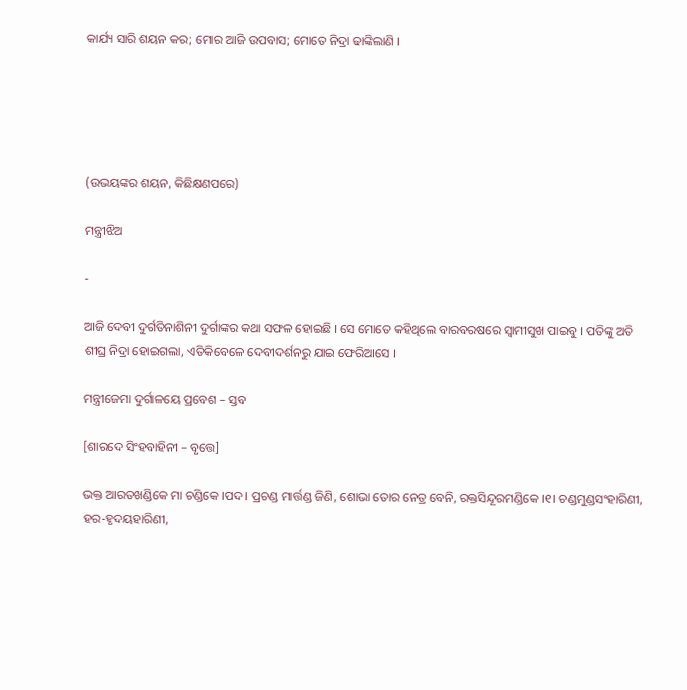କାର୍ଯ୍ୟ ସାରି ଶୟନ କର; ମୋର ଆଜି ଉପବାସ; ମୋତେ ନିଦ୍ରା ଢାଙ୍କିଲାଣି ।





(ଉଭୟଙ୍କର ଶୟନ, କିଛିକ୍ଷଣପରେ)

ମନ୍ତ୍ରୀଝିଅ

-

ଆଜି ଦେବୀ ଦୁର୍ଗତିନାଶିନୀ ଦୁର୍ଗାଙ୍କର କଥା ସଫଳ ହୋଇଛି । ସେ ମୋତେ କହିଥିଲେ ବାରବରଷରେ ସ୍ୱାମୀସୁଖ ପାଇବୁ । ପତିଙ୍କୁ ଅତି ଶୀଘ୍ର ନିଦ୍ରା ହୋଇଗଲା, ଏତିକିବେଳେ ଦେବୀଦର୍ଶନରୁ ଯାଇ ଫେରିଆସେ ।

ମନ୍ତ୍ରୀଜେମା ଦୁର୍ଗାଳୟେ ପ୍ରବେଶ – ସ୍ତବ

[ଶାରଦେ ସିଂହବାହିନୀ – ବୃତ୍ତେ]

ଭକ୍ତ ଆରତଖଣ୍ଡିକେ ମା ଚଣ୍ଡିକେ ।ପଦ। ପ୍ରଚଣ୍ଡ ମାର୍ତ୍ତଣ୍ଡ ଜିଣି, ଶୋଭା ତୋର ନେତ୍ର ବେନି, ରକ୍ତସିନ୍ଦୂରମଣ୍ଡିକେ ।୧। ଚଣ୍ଡମୁଣ୍ଡସଂହାରିଣୀ, ହର-ହୃଦୟହାରିଣୀ,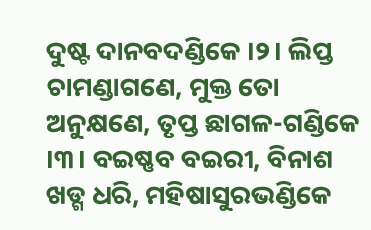ଦୁଷ୍ଟ ଦାନବଦଣ୍ଡିକେ ।୨। ଲିପ୍ତ ଚାମଣ୍ଡାଗଣେ, ମୁକ୍ତ ତୋ ଅନୁକ୍ଷଣେ, ତୃପ୍ତ ଛାଗଳ-ଗଣ୍ଡିକେ ।୩। ବଇଷ୍ଣବ ବଇରୀ, ବିନାଶ ଖଡ୍ଗ ଧରି, ମହିଷାସୁରଭଣ୍ଡିକେ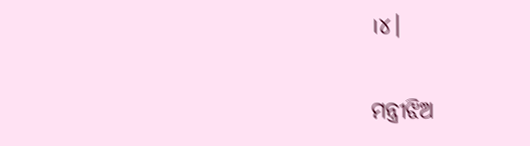।୪।

ମନ୍ତ୍ରୀଝିଅ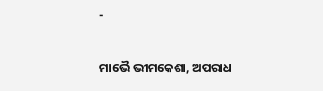-

ମାଭୈ ଭୀମକେଶା, ଅପରାଧ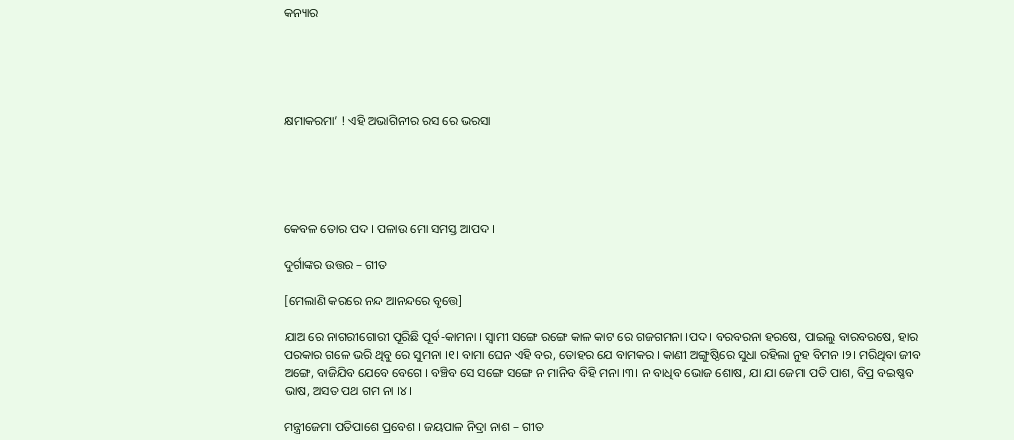କନ୍ୟାର





କ୍ଷମାକରମା’ ! ଏହି ଅଭାଗିନୀର ରସ ରେ ଭରସା





କେବଳ ତୋର ପଦ । ପଳାଉ ମୋ ସମସ୍ତ ଆପଦ ।

ଦୁର୍ଗାଙ୍କର ଉତ୍ତର – ଗୀତ

[ମେଲାଣି କରରେ ନନ୍ଦ ଆନନ୍ଦରେ ବୃତ୍ତେ]

ଯାଅ ରେ ନାଗରୀଗୋରୀ ପୂରିଛି ପୂର୍ବ-କାମନା । ସ୍ୱାମୀ ସଙ୍ଗେ ରଙ୍ଗେ କାଳ କାଟ ରେ ଗଜଗମନା ।ପଦ। ବରବରନା ହରଷେ, ପାଇଲୁ ବାରବରଷେ, ହାର ପରକାର ଗଳେ ଭରି ଥିବୁ ରେ ସୁମନା ।୧। ବାମା ଘେନ ଏହି ବର, ତୋହର ଯେ ବାମକର । କାଣୀ ଅଙ୍ଗୁଷ୍ଠିରେ ସୁଧା ରହିଲା ନୁହ ବିମନ ।୨। ମରିଥିବା ଜୀବ ଅଙ୍ଗେ, ବାଜିଯିବ ଯେବେ ବେଗେ । ବଞ୍ଚିବ ସେ ସଙ୍ଗେ ସଙ୍ଗେ ନ ମାନିବ ବିହି ମନା ।୩। ନ ବାଧିବ ଭୋଜ ଶୋଷ, ଯା ଯା ଜେମା ପତି ପାଶ, ବିପ୍ର ବଇଷ୍ଣବ ଭାଷ, ଅସତ ପଥ ଗମ ନା ।୪।

ମନ୍ତ୍ରୀଜେମା ପତିପାଶେ ପ୍ରବେଶ । ଜୟପାଳ ନିଦ୍ରା ନାଶ – ଗୀତ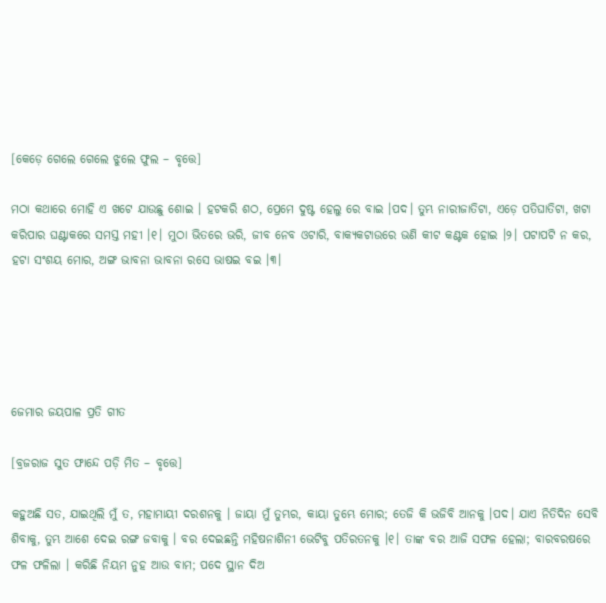[କେଡ଼େ ଗେଲେ ଗେଲେ ଝୁଲେ ଫୁଲ – ବୃତ୍ତେ]

ମଠା କଥାରେ ମୋହି ଏ ଖଟେ ଯାଉଛୁ ଶୋଇ । ହଟକରି ଶଠ, ପ୍ରେମେ ଦୁଷ୍ଟ ହେଲୁ ରେ ବାଇ ।ପଦ। ତୁମ୍ଭ ନାରୀଜାତିଟା, ଏଡ଼େ ପତିଘାତିଟା, ଖଟା କରିପାର ଘଣ୍ଟାକରେ ସମସ୍ତ ମହୀ ।୧। ମୁଠା ଭିତରେ ଭରି, ଜୀବ ନେବ ଓଟାରି, ବାକ୍ୟକଟାଉରେ ଭଣି କୀଟ କଣ୍ଟକ ହୋଇ ।୨। ପଟାପଟି ନ କର, ହଟା ସଂଶୟ ମୋର, ଅଙ୍ଗ ଭାବନା ଭାବନା ରସେ ଭାଷଇ ବଇ ।୩।





ଜେମାର ଜୟପାଳ ପ୍ରତି ଗୀତ

[ବ୍ରଜରାଜ ସୁତ ଫାନ୍ଦେ ପଡ଼ି ମିତ – ବୃତ୍ତେ]

କହୁଅଛି ସତ, ଯାଇଥିଲି ମୁଁ ତ, ମହାମାୟୀ ଦରଶନକୁ । ଜାୟା ମୁଁ ତୁମ୍ଭର, କାୟା ତୁମ୍ଭେ ମୋର; ତେଜି କି ଭଜିବି ଆନକୁ ।ପଦ। ଯାଏ ନିତିଦିନ ସେବି ଶିବାକୁ, ତୁମ୍ଭ ଆଶେ ଦେଇ ରଙ୍ଗ ଜବାକୁ । ବର ଦେଇଛନ୍ତି ମହିଷନାଶିନୀ ଭେଟିବୁ ପତିରତନକୁ ।୧। ତାଙ୍କ ବର ଆଜି ସଫଳ ହେଲା; ବାରବରଷରେ ଫଳ ଫଳିଲା । କରିଛି ନିୟମ ନୁହ ଆଉ ବାମ; ପଦେ ସ୍ଥାନ ଦିଅ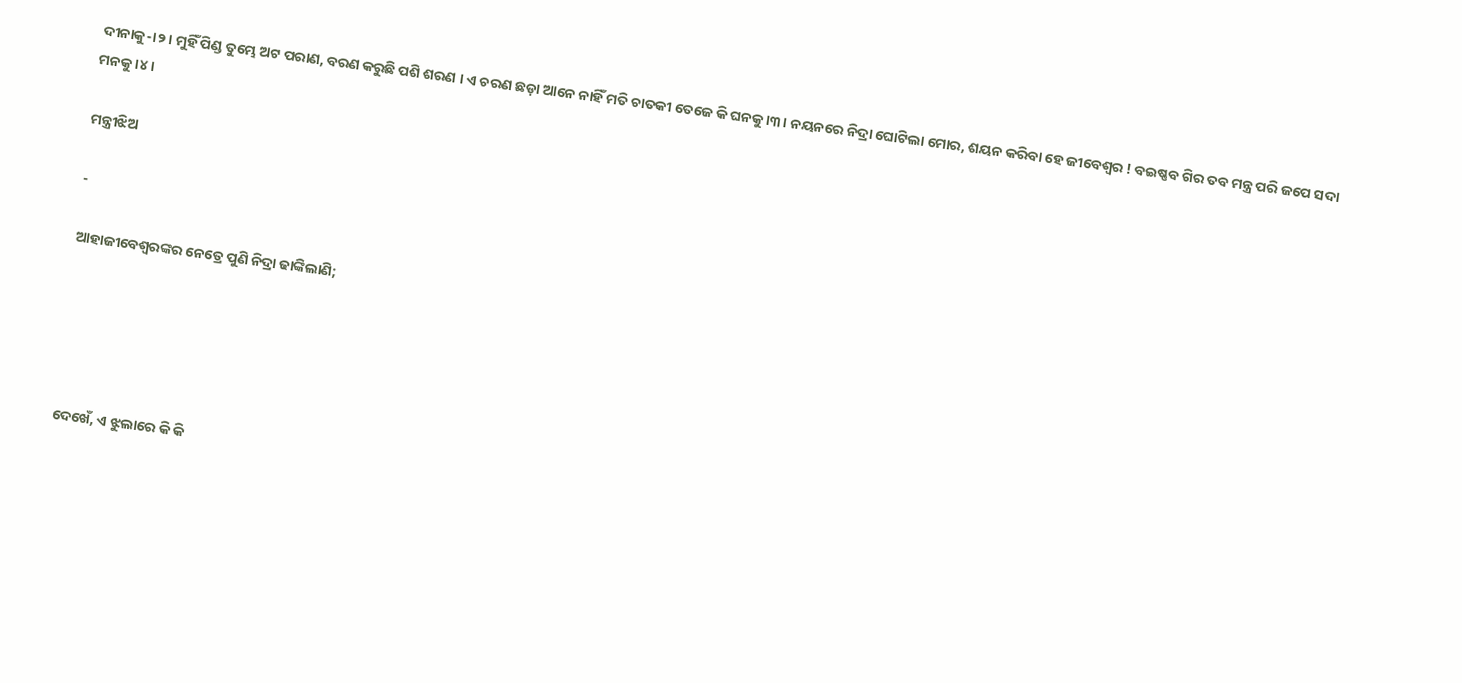ଦୀନାକୁ-।୨। ମୁହିଁ ପିଣ୍ଡ ତୁମ୍ଭେ ଅଟ ପରାଣ, ବରଣ କରୁଛି ପଶି ଶରଣ । ଏ ଚରଣ ଛଡ଼ା ଆନେ ନାହିଁ ମତି ଚାତକୀ ତେଜେ କି ଘନକୁ ।୩। ନୟନରେ ନିଦ୍ରା ଘୋଟିଲା ମୋର, ଶୟନ କରିବା ହେ ଜୀବେଶ୍ୱର ! ବଇଷ୍ଣବ ଗିର ତବ ମନ୍ତ୍ର ପରି ଜପେ ସଦା ମନକୁ ।୪।

ମନ୍ତ୍ରୀଝିଅ

-

ଆହାଜୀବେଶ୍ୱରଙ୍କର ନେତ୍ରେ ପୁଣି ନିଦ୍ରା ଢାଙ୍କିଲାଣି;





ଦେଖେଁ, ଏ ଝୁଲାରେ କି କି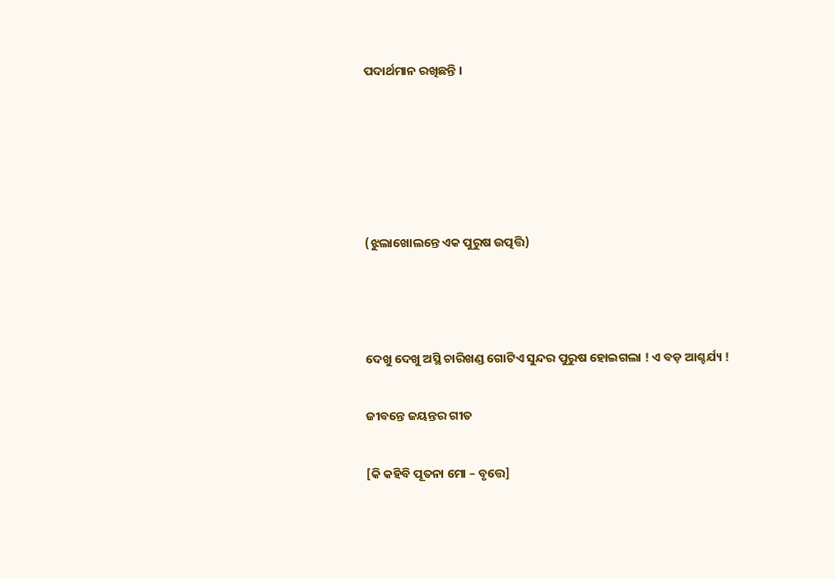ପଦାର୍ଥମାନ ରଖିଛନ୍ତି ।





(ଝୁଲାଖୋଲନ୍ତେ ଏକ ପୁରୁଷ ଉତ୍ପତ୍ତି)



ଦେଖୁ ଦେଖୁ ଅସ୍ଥି ଚାରିଖଣ୍ଡ ଗୋଟିଏ ସୁନ୍ଦର ପୁରୁଷ ହୋଇଗଲା ! ଏ ବଡ଼ ଆଶ୍ଚର୍ଯ୍ୟ !

ଜୀବନ୍ତେ ଜୟନ୍ତର ଗୀତ

[କି କହିବି ପୂତନା ମୋ – ବୃତ୍ତେ]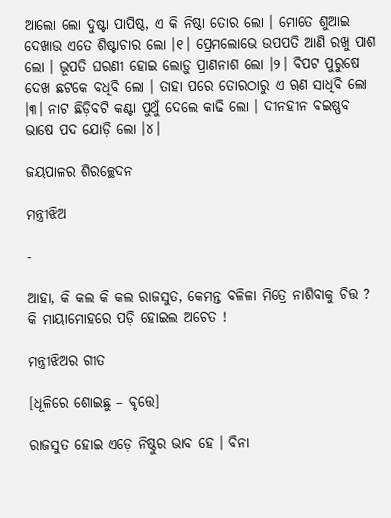ଆଲୋ ଲୋ ଦୁଷ୍ଟା ପାପିଷ୍ଠ, ଏ କି ନିଷ୍ଠା ତୋର ଲୋ । ମୋତେ ଶୁଆଇ ଦେଖାଉ ଏତେ ଶିଷ୍ଟାଚାର ଲୋ ।୧। ପ୍ରେମଲୋଭେ ଉପପତି ଆଣି ରଖୁ ପାଶ ଲୋ । ଭୂପତି ଘରଣୀ ହୋଇ ଲୋଡ଼ୁ ପ୍ରାଣନାଶ ଲୋ ।୨। ବିପଟ ପୁରୁଷେ ଦେଖ ଛଟକେ ବଧିବି ଲୋ । ତାହା ପରେ ତୋରଠାରୁ ଏ ୠଣ ସାଧିବି ଲୋ ।୩। ନାଟ ଛିଡ଼ିବଟି କଣ୍ଟା ପୁଥୁଁ ଦେଲେ କାଢି ଲୋ । ଦୀନହୀନ ବଇଷ୍ଣବ ଭାଷେ ପଦ ଯୋଡ଼ି ଲୋ ।୪।

ଜୟପାଳର ଶିରଚ୍ଛେଦନ

ମନ୍ତ୍ରୀଝିଅ

-

ଆହା, କି କଲ କି କଲ ରାଜସୁତ, କେମନ୍ତ ବଳିଳା ମିତ୍ରେ ନାଶିବାକୁ ଚିତ୍ତ ? କି ମାୟାମୋହରେ ପଡ଼ି ହୋଇଲ ଅଚେତ !

ମନ୍ତ୍ରୀଝିଅର ଗୀତ

[ଧୂଳିରେ ଶୋଇଛୁ – ବୃତ୍ତେ]

ରାଜସୁତ ହୋଇ ଏଡ଼େ ନିଷ୍ଠୁର ଭାବ ହେ । ବିନା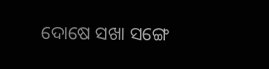ଦୋଷେ ସଖା ସଙ୍ଗେ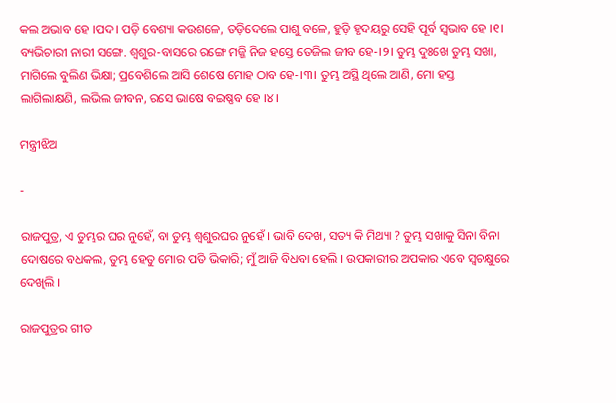କଲ ଅଭାବ ହେ ।ପଦ। ପଡ଼ି ବେଶ୍ୟା କଉଶଳେ, ତଡ଼ିଦେଲେ ପାଶୁ ବଳେ, ହୁଡ଼ି ହୃଦୟରୁ ସେହି ପୂର୍ବ ସ୍ୱଭାବ ହେ ।୧। ବ୍ୟଭିଚାରୀ ନାରୀ ସଙ୍ଗେ. ଶ୍ୱଶୁର-ବାସରେ ରଙ୍ଗେ ମଜ୍ଜି ନିଜ ହସ୍ତେ ତେଜିଲ ଜୀବ ହେ-।୨। ତୁମ୍ଭ ଦୁଃଖେ ତୁମ୍ଭ ସଖା, ମାଗିଲେ ବୁଲିଣ ଭିକ୍ଷା; ପ୍ରବେଶିଲେ ଆସି ଶେଷେ ମୋହ ଠାବ ହେ-।୩। ତୁମ୍ଭ ଅସ୍ଥି ଥିଲେ ଆଣି, ମୋ ହସ୍ତ ଲାଗିଲାକ୍ଷଣି, ଲଭିଲ ଜୀବନ, ରସେ ଭାଷେ ବଇଷ୍ଣବ ହେ ।୪।

ମନ୍ତ୍ରୀଝିଅ

-

ରାଜପୁତ୍ର, ଏ ତୁମ୍ଭର ଘର ନୁହେଁ, ବା ତୁମ୍ଭ ଶ୍ୱଶୁରଘର ନୁହେଁ । ଭାବି ଦେଖ, ସତ୍ୟ କି ମିଥ୍ୟା ? ତୁମ୍ଭ ସଖାକୁ ସିନା ବିନା ଦୋଷରେ ବଧକଲ, ତୁମ୍ଭ ହେତୁ ମୋର ପତି ଭିକାରି; ମୁଁ ଆଜି ବିଧବା ହେଲି । ଉପକାରୀର ଅପକାର ଏବେ ସ୍ୱଚକ୍ଷୁରେ ଦେଖିଲି ।

ରାଜପୁତ୍ରର ଗୀତ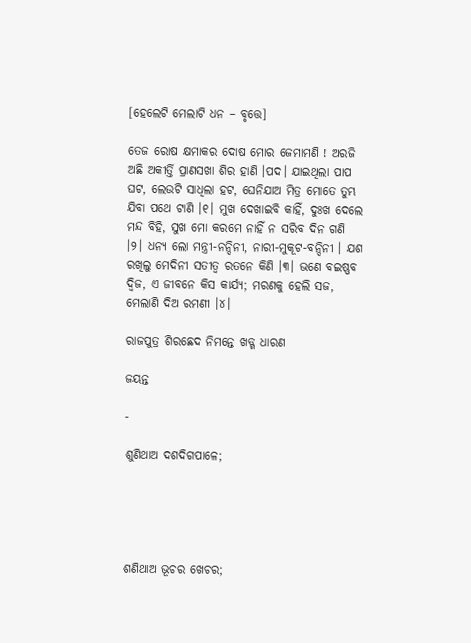[ହେଲେଟି ମେଲାଟି ଧନ – ବୃତ୍ତେ]

ତେଜ ରୋଷ କ୍ଷମାକର ଦୋଷ ମୋର ଜେମାମଣି ! ଅରଜି ଅଛି ଅକୀର୍ତ୍ତି ପ୍ରାଣସଖା ଶିର ହାଣି ।ପଦ। ଯାଇଥିଲା ପାପ ଘଟ, ଲେଉଟି ସାଧିଲା ହଟ, ଘେନିଯାଅ ମିତ୍ର ମୋତେ ତୁମ୍ଭ ଯିବା ପଥେ ଟାଣି ।୧। ମୁଖ ଦେଖାଇବି କାହିଁ, ଦୁଃଖ ଦେଲେ ମନ୍ଦ ବିହି, ସୁଖ ମୋ କରମେ ନାହିଁ ନ ସରିବ ଦିନ ଗଣି ।୨। ଧନ୍ୟ ଲୋ ମନ୍ତ୍ରୀ-ନନ୍ଦିନୀ, ନାରୀ-ମୁକୂଟ-ବନ୍ଦିନୀ । ଯଶ ରଖିଲୁ ମେଦିନୀ ସତୀତ୍ୱ ରତନେ କିଣି ।୩। ଭଣେ ବଇଷ୍ଣବ ଦ୍ୱିଜ, ଏ ଜୀବନେ କିସ କାର୍ଯ୍ୟ; ମରଣକୁ ହେଲି ସଜ, ମେଲାଣି ଦିଅ ରମଣୀ ।୪।

ରାଜପୁତ୍ର ଶିରଛେଦ ନିମନ୍ତେ ଖଡ୍ଗ ଧାରଣ

ଜୟନ୍ତ

-

ଶୁଣିଥାଅ ଦଶଦିଗପାଳେ;





ଶଣିଥାଅ ଭୂଚର ଖେଚର;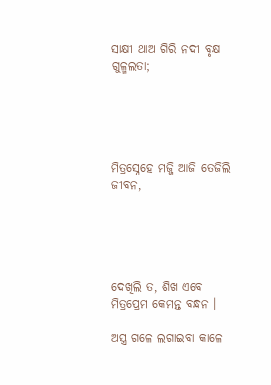ସାକ୍ଷୀ ଥାଅ ଗିରି ନଦୀ ବୃକ୍ଷ ଗୁଳ୍ମଲତା;





ମିତ୍ରସ୍ନେହେ ମଜ୍ଜି ଆଜି ତେଜିଲି ଜୀବନ,





ଦେଖିଲି ତ, ଶିଖ ଏବେ ମିତ୍ରପ୍ରେମ କେମନ୍ତ ବନ୍ଧନ ।

ଅସ୍ତ୍ର ଗଳେ ଲଗାଇବା କାଳେ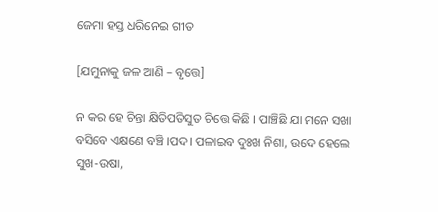ଜେମା ହସ୍ତ ଧରିନେଇ ଗୀତ

[ଯମୁନାକୁ ଜଳ ଆଣି – ବୃତ୍ତେ]

ନ କର ହେ ଚିନ୍ତା କ୍ଷିତିପତିସୁତ ଚିତ୍ତେ କିଛି । ପାଞ୍ଚିଛି ଯା ମନେ ସଖା ବସିବେ ଏକ୍ଷଣେ ବଞ୍ଚି ।ପଦ। ପଳାଇବ ଦୁଃଖ ନିଶା, ଉଦେ ହେଲେ ସୁଖ-ଉଷା,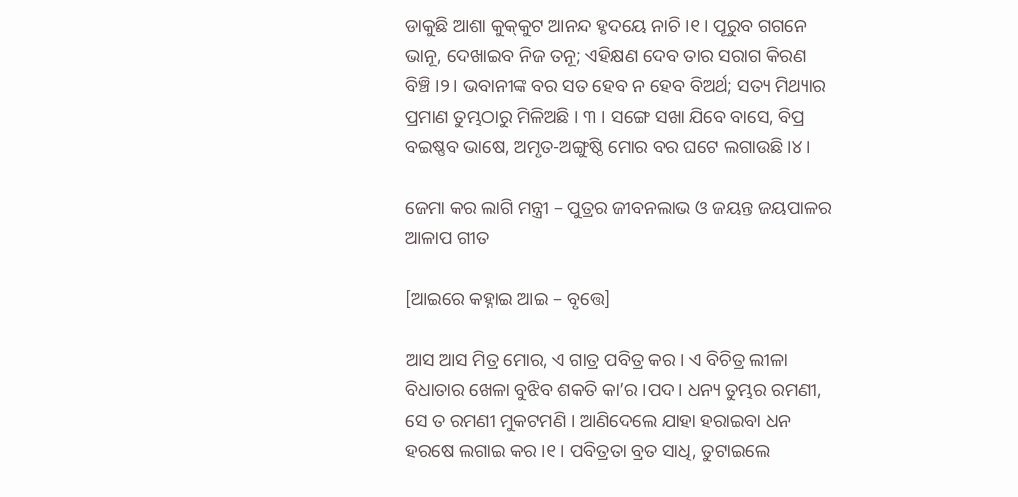ଡାକୁଛି ଆଶା କୁକ୍‌କୁଟ ଆନନ୍ଦ ହୃଦୟେ ନାଚି ।୧। ପୂରୁବ ଗଗନେ ଭାନୂ, ଦେଖାଇବ ନିଜ ତନୂ; ଏହିକ୍ଷଣ ଦେବ ତାର ସରାଗ କିରଣ ବିଞ୍ଚି ।୨। ଭବାନୀଙ୍କ ବର ସତ ହେବ ନ ହେବ ବିଅର୍ଥ; ସତ୍ୟ ମିଥ୍ୟାର ପ୍ରମାଣ ତୁମ୍ଭଠାରୁ ମିଳିଅଛି । ୩ । ସଙ୍ଗେ ସଖା ଯିବେ ବାସେ, ବିପ୍ର ବଇଷ୍ଣବ ଭାଷେ, ଅମୃତ-ଅଙ୍ଗୁଷ୍ଠି ମୋର ବର ଘଟେ ଲଗାଉଛି ।୪।

ଜେମା କର ଲାଗି ମନ୍ତ୍ରୀ – ପୁତ୍ରର ଜୀବନଲାଭ ଓ ଜୟନ୍ତ ଜୟପାଳର ଆଳାପ ଗୀତ

[ଆଇରେ କହ୍ନାଇ ଆଇ – ବୃତ୍ତେ]

ଆସ ଆସ ମିତ୍ର ମୋର, ଏ ଗାତ୍ର ପବିତ୍ର କର । ଏ ବିଚିତ୍ର ଲୀଳା ବିଧାତାର ଖେଳା ବୁଝିବ ଶକତି କା’ର ।ପଦ। ଧନ୍ୟ ତୁମ୍ଭର ରମଣୀ, ସେ ତ ରମଣୀ ମୁକଟମଣି । ଆଣିଦେଲେ ଯାହା ହରାଇବା ଧନ ହରଷେ ଲଗାଇ କର ।୧। ପବିତ୍ରତା ବ୍ରତ ସାଧି, ତୁଟାଇଲେ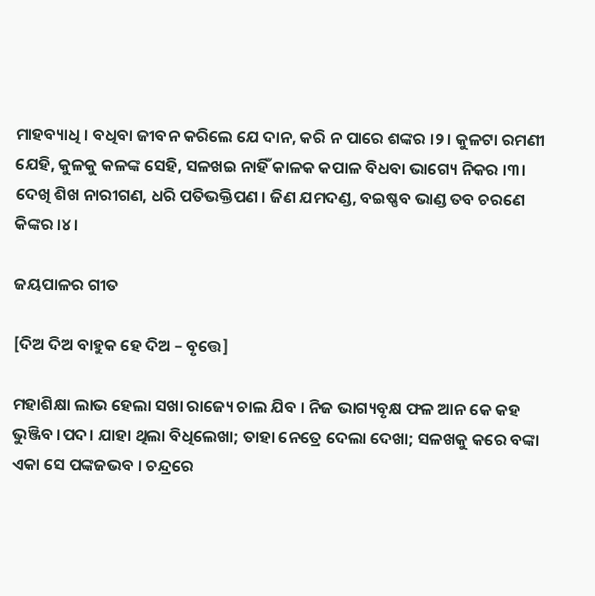ମାହବ୍ୟାଧି । ବଧିବା ଜୀବନ କରିଲେ ଯେ ଦାନ, କରି ନ ପାରେ ଶଙ୍କର ।୨। କୁଳଟା ରମଣୀ ଯେହି, କୁଳକୁ କଳଙ୍କ ସେହି, ସଳଖଇ ନାହିଁ କାଳକ କପାଳ ବିଧବା ଭାଗ୍ୟେ ନିକର ।୩। ଦେଖି ଶିଖ ନାରୀଗଣ, ଧରି ପତିଭକ୍ତିପଣ । ଜିଣ ଯମଦଣ୍ଡ, ବଇଷ୍ଣବ ଭାଣ୍ଡ ତବ ଚରଣେ କିଙ୍କର ।୪।

ଜୟପାଳର ଗୀତ

[ଦିଅ ଦିଅ ବାହୁକ ହେ ଦିଅ – ବୃତ୍ତେ]

ମହାଶିକ୍ଷା ଲାଭ ହେଲା ସଖା ରାଜ୍ୟେ ଚାଲ ଯିବ । ନିଜ ଭାଗ୍ୟବୃକ୍ଷ ଫଳ ଆନ କେ କହ ଭୁଞ୍ଜିବ ।ପଦ। ଯାହା ଥିଲା ବିଧିଲେଖା; ତାହା ନେତ୍ରେ ଦେଲା ଦେଖା; ସଳଖକୁ କରେ ବଙ୍କା ଏକା ସେ ପଙ୍କଜଭବ । ଚନ୍ଦ୍ରରେ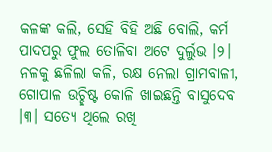କଳଙ୍କ କଲି, ସେହି ବିହି ଅଛି ବୋଲି, କର୍ମ ପାଦପରୁ ଫୁଲ ତୋଳିବା ଅଟେ ଦୁର୍ଲୁଭ ।୨। ନଳକୁ ଛଳିଲା କଳି, ରକ୍ଷ ନେଲା ଗ୍ରାମବାଳୀ, ଗୋପାଳ ଉଚ୍ଛିଷ୍ଟ କୋଳି ଖାଇଛନ୍ତି ବାସୁଦେବ ।୩। ସତ୍ୟେ ଥିଲେ ରଖି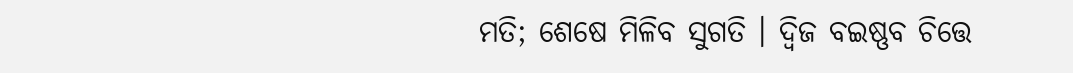ମତି; ଶେଷେ ମିଳିବ ସୁଗତି । ଦ୍ୱିଜ ବଇଷ୍ଣବ ଚିତ୍ତେ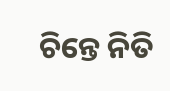ଚିନ୍ତେ ନିତି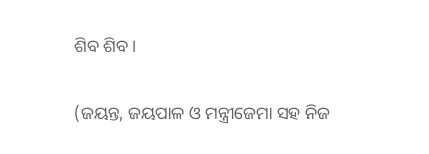ଶିବ ଶିବ।

(ଜୟନ୍ତ, ଜୟପାଳ ଓ ମନ୍ତ୍ରୀଜେମା ସହ ନିଜ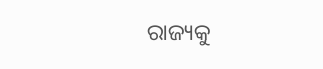ରାଜ୍ୟକୁ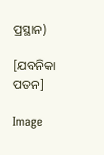ପ୍ରସ୍ଥାନ)

[ଯବନିକା ପତନ]

Image